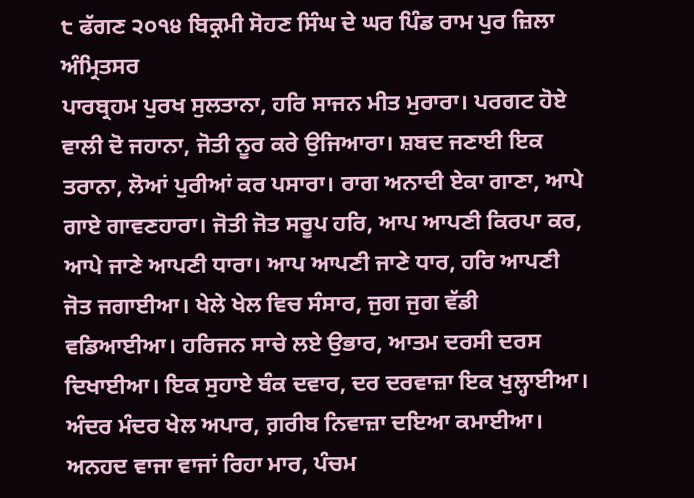੮ ਫੱਗਣ ੨੦੧੪ ਬਿਕ੍ਰਮੀ ਸੋਹਣ ਸਿੰਘ ਦੇ ਘਰ ਪਿੰਡ ਰਾਮ ਪੁਰ ਜ਼ਿਲਾ ਅੰਮ੍ਰਿਤਸਰ
ਪਾਰਬ੍ਰਹਮ ਪੁਰਖ ਸੁਲਤਾਨਾ, ਹਰਿ ਸਾਜਨ ਮੀਤ ਮੁਰਾਰਾ। ਪਰਗਟ ਹੋਏ ਵਾਲੀ ਦੋ ਜਹਾਨਾ, ਜੋਤੀ ਨੂਰ ਕਰੇ ਉਜਿਆਰਾ। ਸ਼ਬਦ ਜਣਾਈ ਇਕ ਤਰਾਨਾ, ਲੋਆਂ ਪੁਰੀਆਂ ਕਰ ਪਸਾਰਾ। ਰਾਗ ਅਨਾਦੀ ਏਕਾ ਗਾਣਾ, ਆਪੇ ਗਾਏ ਗਾਵਣਹਾਰਾ। ਜੋਤੀ ਜੋਤ ਸਰੂਪ ਹਰਿ, ਆਪ ਆਪਣੀ ਕਿਰਪਾ ਕਰ, ਆਪੇ ਜਾਣੇ ਆਪਣੀ ਧਾਰਾ। ਆਪ ਆਪਣੀ ਜਾਣੇ ਧਾਰ, ਹਰਿ ਆਪਣੀ ਜੋਤ ਜਗਾਈਆ। ਖੇਲੇ ਖੇਲ ਵਿਚ ਸੰਸਾਰ, ਜੁਗ ਜੁਗ ਵੱਡੀ ਵਡਿਆਈਆ। ਹਰਿਜਨ ਸਾਚੇ ਲਏ ਉਭਾਰ, ਆਤਮ ਦਰਸੀ ਦਰਸ ਦਿਖਾਈਆ। ਇਕ ਸੁਹਾਏ ਬੰਕ ਦਵਾਰ, ਦਰ ਦਰਵਾਜ਼ਾ ਇਕ ਖੁਲ੍ਹਾਈਆ। ਅੰਦਰ ਮੰਦਰ ਖੇਲ ਅਪਾਰ, ਗ਼ਰੀਬ ਨਿਵਾਜ਼ਾ ਦਇਆ ਕਮਾਈਆ। ਅਨਹਦ ਵਾਜਾ ਵਾਜਾਂ ਰਿਹਾ ਮਾਰ, ਪੰਚਮ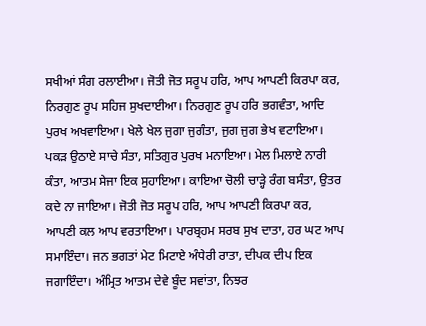ਸਖੀਆਂ ਸੰਗ ਰਲਾਈਆ। ਜੋਤੀ ਜੋਤ ਸਰੂਪ ਹਰਿ, ਆਪ ਆਪਣੀ ਕਿਰਪਾ ਕਰ, ਨਿਰਗੁਣ ਰੂਪ ਸਹਿਜ ਸੁਖਦਾਈਆ। ਨਿਰਗੁਣ ਰੂਪ ਹਰਿ ਭਗਵੰਤਾ, ਆਦਿ ਪੁਰਖ ਅਖਵਾਇਆ। ਖੇਲੇ ਖੇਲ ਜੁਗਾ ਜੁਗੰਤਾ, ਜੁਗ ਜੁਗ ਭੇਖ ਵਟਾਇਆ। ਪਕੜ ਉਠਾਏ ਸਾਚੇ ਸੰਤਾ, ਸਤਿਗੁਰ ਪੁਰਖ ਮਨਾਇਆ। ਮੇਲ ਮਿਲਾਏ ਨਾਰੀ ਕੰਤਾ, ਆਤਮ ਸੇਜਾ ਇਕ ਸੁਹਾਇਆ। ਕਾਇਆ ਚੋਲੀ ਚਾੜ੍ਹੇ ਰੰਗ ਬਸੰਤਾ, ਉਤਰ ਕਦੇ ਨਾ ਜਾਇਆ। ਜੋਤੀ ਜੋਤ ਸਰੂਪ ਹਰਿ, ਆਪ ਆਪਣੀ ਕਿਰਪਾ ਕਰ, ਆਪਣੀ ਕਲ ਆਪ ਵਰਤਾਇਆ। ਪਾਰਬ੍ਰਹਮ ਸਰਬ ਸੁਖ ਦਾਤਾ, ਹਰ ਘਟ ਆਪ ਸਮਾਇੰਦਾ। ਜਨ ਭਗਤਾਂ ਮੇਟ ਮਿਟਾਏ ਅੰਧੇਰੀ ਰਾਤਾ, ਦੀਪਕ ਦੀਪ ਇਕ ਜਗਾਇੰਦਾ। ਅੰਮ੍ਰਿਤ ਆਤਮ ਦੇਵੇ ਬੂੰਦ ਸਵਾਂਤਾ, ਨਿਝਰ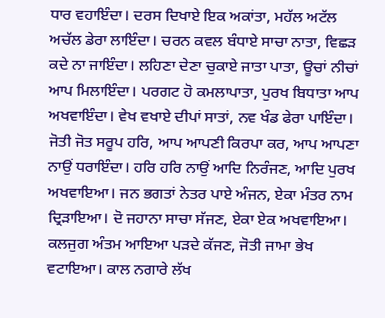ਧਾਰ ਵਹਾਇੰਦਾ। ਦਰਸ ਦਿਖਾਏ ਇਕ ਅਕਾਂਤਾ, ਮਹੱਲ ਅਟੱਲ ਅਚੱਲ ਡੇਰਾ ਲਾਇੰਦਾ। ਚਰਨ ਕਵਲ ਬੰਧਾਏ ਸਾਚਾ ਨਾਤਾ, ਵਿਛੜ ਕਦੇ ਨਾ ਜਾਇੰਦਾ। ਲਹਿਣਾ ਦੇਣਾ ਚੁਕਾਏ ਜਾਤਾ ਪਾਤਾ, ਊਚਾਂ ਨੀਚਾਂ ਆਪ ਮਿਲਾਇੰਦਾ। ਪਰਗਟ ਹੋ ਕਮਲਾਪਾਤਾ, ਪੁਰਖ ਬਿਧਾਤਾ ਆਪ ਅਖਵਾਇੰਦਾ। ਵੇਖ ਵਖਾਏ ਦੀਪਾਂ ਸਾਤਾਂ, ਨਵ ਖੰਡ ਫੇਰਾ ਪਾਇੰਦਾ। ਜੋਤੀ ਜੋਤ ਸਰੂਪ ਹਰਿ, ਆਪ ਆਪਣੀ ਕਿਰਪਾ ਕਰ, ਆਪ ਆਪਣਾ ਨਾਉਂ ਧਰਾਇੰਦਾ। ਹਰਿ ਹਰਿ ਨਾਉਂ ਆਦਿ ਨਿਰੰਜਣ, ਆਦਿ ਪੁਰਖ ਅਖਵਾਇਆ। ਜਨ ਭਗਤਾਂ ਨੇਤਰ ਪਾਏ ਅੰਜਨ, ਏਕਾ ਮੰਤਰ ਨਾਮ ਦ੍ਰਿੜਾਇਆ। ਦੋ ਜਹਾਨਾ ਸਾਚਾ ਸੱਜਣ, ਏਕਾ ਏਕ ਅਖਵਾਇਆ। ਕਲਜੁਗ ਅੰਤਮ ਆਇਆ ਪੜਦੇ ਕੱਜਣ, ਜੋਤੀ ਜਾਮਾ ਭੇਖ ਵਟਾਇਆ। ਕਾਲ ਨਗਾਰੇ ਲੱਖ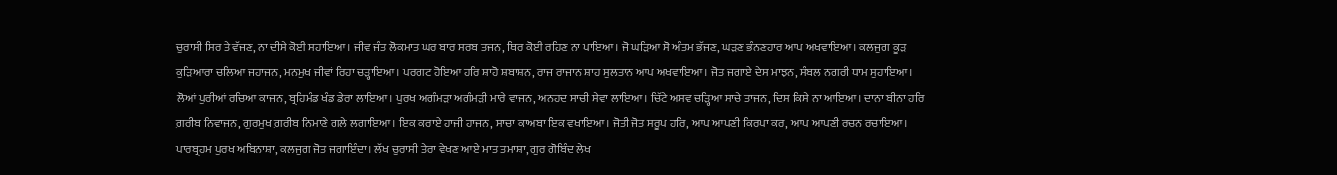ਚੁਰਾਸੀ ਸਿਰ ਤੇ ਵੱਜਣ, ਨਾ ਦੀਸੇ ਕੋਈ ਸਹਾਇਆ। ਜੀਵ ਜੰਤ ਲੋਕਮਾਤ ਘਰ ਬਾਰ ਸਰਬ ਤਜਨ, ਥਿਰ ਕੋਈ ਰਹਿਣ ਨਾ ਪਾਇਆ। ਜੋ ਘੜਿਆ ਸੋ ਅੰਤਮ ਭੱਜਣ, ਘੜਣ ਭੰਨਣਹਾਰ ਆਪ ਅਖਵਾਇਆ। ਕਲਜੁਗ ਕੂੜ ਕੁੜਿਆਰਾ ਚਲਿਆ ਜਹਾਜਨ, ਮਨਮੁਖ ਜੀਵਾਂ ਰਿਹਾ ਚੜ੍ਹਾਇਆ। ਪਰਗਟ ਹੋਇਆ ਹਰਿ ਸ਼ਾਹੋ ਸ਼ਬਾਸ਼ਨ, ਰਾਜ ਰਾਜਾਨ ਸ਼ਾਹ ਸੁਲਤਾਨ ਆਪ ਅਖਵਾਇਆ। ਜੋਤ ਜਗਾਏ ਦੇਸ ਮਾਝਨ, ਸੰਬਲ ਨਗਰੀ ਧਾਮ ਸੁਹਾਇਆ। ਲੋਆਂ ਪੁਰੀਆਂ ਰਚਿਆ ਕਾਜਨ, ਬ੍ਰਹਿਮੰਡ ਖੰਡ ਡੇਰਾ ਲਾਇਆ। ਪੁਰਖ ਅਗੰਮੜਾ ਅਗੰਮੜੀ ਮਾਰੇ ਵਾਜਨ, ਅਨਹਦ ਸਾਚੀ ਸੇਵਾ ਲਾਇਆ। ਚਿੱਟੇ ਅਸਵ ਚੜ੍ਹਿਆ ਸਾਚੇ ਤਾਜਨ, ਦਿਸ ਕਿਸੇ ਨਾ ਆਇਆ। ਦਾਨਾ ਬੀਨਾ ਹਰਿ ਗ਼ਰੀਬ ਨਿਵਾਜਨ, ਗੁਰਮੁਖ ਗ਼ਰੀਬ ਨਿਮਾਣੇ ਗਲੇ ਲਗਾਇਆ। ਇਕ ਕਰਾਏ ਹਾਜੀ ਹਾਜਨ, ਸਾਚਾ ਕਾਅਬਾ ਇਕ ਵਖਾਇਆ। ਜੋਤੀ ਜੋਤ ਸਰੂਪ ਹਰਿ, ਆਪ ਆਪਣੀ ਕਿਰਪਾ ਕਰ, ਆਪ ਆਪਣੀ ਰਚਨ ਰਚਾਇਆ। ਪਾਰਬ੍ਰਹਮ ਪੁਰਖ ਅਬਿਨਾਸ਼ਾ, ਕਲਜੁਗ ਜੋਤ ਜਗਾਇੰਦਾ। ਲੱਖ ਚੁਰਾਸੀ ਤੇਰਾ ਵੇਖਣ ਆਏ ਮਾਤ ਤਮਾਸ਼ਾ, ਗੁਰ ਗੋਬਿੰਦ ਲੇਖ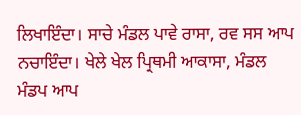ਲਿਖਾਇੰਦਾ। ਸਾਚੇ ਮੰਡਲ ਪਾਵੇ ਰਾਸਾ, ਰਵ ਸਸ ਆਪ ਨਚਾਇੰਦਾ। ਖੇਲੇ ਖੇਲ ਪ੍ਰਿਥਮੀ ਆਕਾਸਾ, ਮੰਡਲ ਮੰਡਪ ਆਪ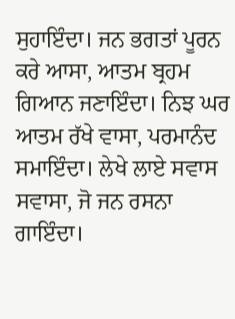ਸੁਹਾਇੰਦਾ। ਜਨ ਭਗਤਾਂ ਪੂਰਨ ਕਰੇ ਆਸਾ, ਆਤਮ ਬ੍ਰਹਮ ਗਿਆਨ ਜਣਾਇੰਦਾ। ਨਿਝ ਘਰ ਆਤਮ ਰੱਖੇ ਵਾਸਾ, ਪਰਮਾਨੰਦ ਸਮਾਇੰਦਾ। ਲੇਖੇ ਲਾਏ ਸਵਾਸ ਸਵਾਸਾ, ਜੋ ਜਨ ਰਸਨਾ ਗਾਇੰਦਾ।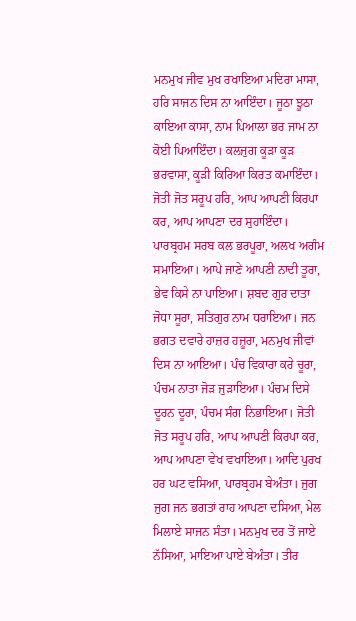ਮਨਮੁਖ ਜੀਵ ਮੁਖ ਰਖਾਇਆ ਮਦਿਰਾ ਮਾਸਾ, ਹਰਿ ਸਾਜਨ ਦਿਸ ਨਾ ਆਇੰਦਾ। ਜੂਠਾ ਝੂਠਾ ਕਾਇਆ ਕਾਸਾ, ਨਾਮ ਪਿਆਲਾ ਭਰ ਜਾਮ ਨਾ ਕੋਈ ਪਿਆਇੰਦਾ। ਕਲਜੁਗ ਕੂੜਾ ਕੂੜ ਭਰਵਾਸਾ, ਕੂੜੀ ਕਿਰਿਆ ਕਿਰਤ ਕਮਾਇੰਦਾ। ਜੋਤੀ ਜੋਤ ਸਰੂਪ ਹਰਿ, ਆਪ ਆਪਣੀ ਕਿਰਪਾ ਕਰ, ਆਪ ਆਪਣਾ ਦਰ ਸੁਹਾਇੰਦਾ। ਪਾਰਬ੍ਰਹਮ ਸਰਬ ਕਲ ਭਰਪੂਰਾ, ਅਲਖ ਅਗੰਮ ਸਮਾਇਆ। ਆਪੇ ਜਾਣੇ ਆਪਣੀ ਨਾਦੀ ਤੂਰਾ, ਭੇਵ ਕਿਸੇ ਨਾ ਪਾਇਆ। ਸ਼ਬਦ ਗੁਰ ਦਾਤਾ ਜੋਧਾ ਸੂਰਾ, ਸਤਿਗੁਰ ਨਾਮ ਧਰਾਇਆ। ਜਨ ਭਗਤ ਦਵਾਰੇ ਹਾਜ਼ਰ ਹਜ਼ੂਰਾ, ਮਨਮੁਖ ਜੀਵਾਂ ਦਿਸ ਨਾ ਆਇਆ। ਪੰਚ ਵਿਕਾਰਾ ਕਰੇ ਚੂਰਾ, ਪੰਚਮ ਨਾਤਾ ਜੋੜ ਜੁੜਾਇਆ। ਪੰਚਮ ਦਿਸੇ ਦੂਰਨ ਦੂਰਾ, ਪੰਚਮ ਸੰਗ ਨਿਭਾਇਆ। ਜੋਤੀ ਜੋਤ ਸਰੂਪ ਹਰਿ, ਆਪ ਆਪਣੀ ਕਿਰਪਾ ਕਰ, ਆਪ ਆਪਣਾ ਵੇਖ ਵਖਾਇਆ। ਆਦਿ ਪੁਰਖ ਹਰ ਘਟ ਵਸਿਆ, ਪਾਰਬ੍ਰਹਮ ਬੇਅੰਤਾ। ਜੁਗ ਜੁਗ ਜਨ ਭਗਤਾਂ ਰਾਹ ਆਪਣਾ ਦਸਿਆ, ਮੇਲ ਮਿਲਾਏ ਸਾਜਨ ਸੰਤਾ। ਮਨਮੁਖ ਦਰ ਤੋਂ ਜਾਏ ਨੱਸਿਆ, ਮਾਇਆ ਪਾਏ ਬੇਅੰਤਾ। ਤੀਰ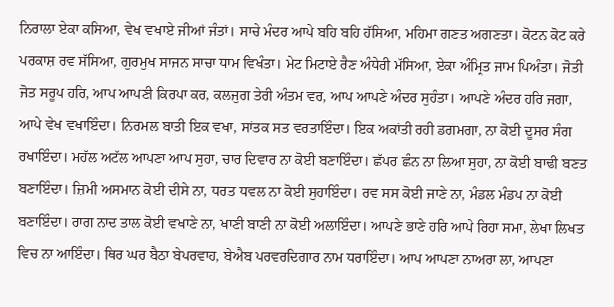ਨਿਰਾਲਾ ਏਕਾ ਕਸਿਆ, ਵੇਖ ਵਖਾਏ ਜੀਆਂ ਜੰਤਾਂ। ਸਾਚੇ ਮੰਦਰ ਆਪੇ ਬਹਿ ਬਹਿ ਹੱਸਿਆ, ਮਹਿਮਾ ਗਣਤ ਅਗਣਤਾ। ਕੋਟਨ ਕੋਟ ਕਰੇ ਪਰਕਾਸ਼ ਰਵ ਸੱਸਿਆ, ਗੁਰਮੁਖ ਸਾਜਨ ਸਾਚਾ ਧਾਮ ਵਿਖੰਤਾ। ਮੇਟ ਮਿਟਾਏ ਰੈਣ ਅੰਧੇਰੀ ਮੱਸਿਆ, ਏਕਾ ਅੰਮ੍ਰਿਤ ਜਾਮ ਪਿਅੰਤਾ। ਜੋਤੀ ਜੋਤ ਸਰੂਪ ਹਰਿ, ਆਪ ਆਪਣੀ ਕਿਰਪਾ ਕਰ, ਕਲਜੁਗ ਤੇਰੀ ਅੰਤਮ ਵਰ, ਆਪ ਆਪਣੇ ਅੰਦਰ ਸੁਹੰਤਾ। ਆਪਣੇ ਅੰਦਰ ਹਰਿ ਜਗਾ, ਆਪੇ ਵੇਖ ਵਖਾਇੰਦਾ। ਨਿਰਮਲ ਬਾਤੀ ਇਕ ਵਖਾ, ਸਾਂਤਕ ਸਤ ਵਰਤਾਇੰਦਾ। ਇਕ ਅਕਾਂਤੀ ਰਹੀ ਡਗਮਗਾ, ਨਾ ਕੋਈ ਦੂਸਰ ਸੰਗ ਰਖਾਇੰਦਾ। ਮਹੱਲ ਅਟੱਲ ਆਪਣਾ ਆਪ ਸੁਹਾ, ਚਾਰ ਦਿਵਾਰ ਨਾ ਕੋਈ ਬਣਾਇੰਦਾ। ਛੱਪਰ ਛੰਨ ਨਾ ਲਿਆ ਸੁਹਾ, ਨਾ ਕੋਈ ਬਾਢੀ ਬਣਤ ਬਣਾਇੰਦਾ। ਜ਼ਿਮੀ ਅਸਮਾਨ ਕੋਈ ਦੀਸੇ ਨਾ, ਧਰਤ ਧਵਲ ਨਾ ਕੋਈ ਸੁਹਾਇੰਦਾ। ਰਵ ਸਸ ਕੋਈ ਜਾਣੇ ਨਾ, ਮੰਡਲ ਮੰਡਪ ਨਾ ਕੋਈ ਬਣਾਇੰਦਾ। ਰਾਗ ਨਾਦ ਤਾਲ ਕੋਈ ਵਖਾਣੇ ਨਾ, ਖਾਣੀ ਬਾਣੀ ਨਾ ਕੋਈ ਅਲਾਇੰਦਾ। ਆਪਣੇ ਭਾਣੇ ਹਰਿ ਆਪੇ ਰਿਹਾ ਸਮਾ, ਲੇਖਾ ਲਿਖਤ ਵਿਚ ਨਾ ਆਇੰਦਾ। ਥਿਰ ਘਰ ਬੈਠਾ ਬੇਪਰਵਾਹ, ਬੇਐਬ ਪਰਵਰਦਿਗਾਰ ਨਾਮ ਧਰਾਇੰਦਾ। ਆਪ ਆਪਣਾ ਨਾਅਰਾ ਲਾ, ਆਪਣਾ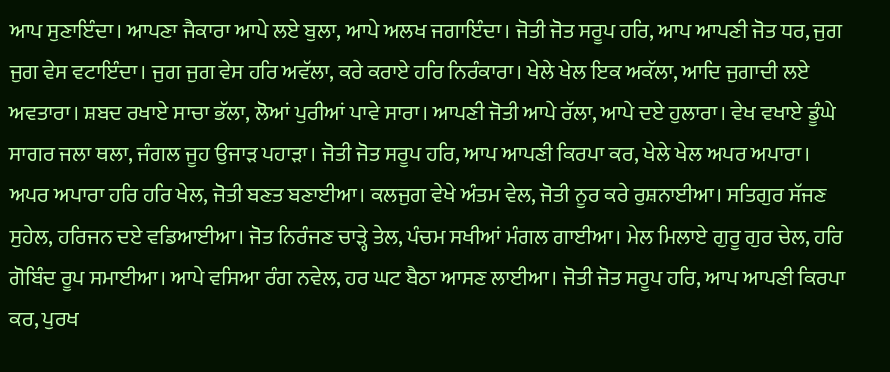ਆਪ ਸੁਣਾਇੰਦਾ। ਆਪਣਾ ਜੈਕਾਰਾ ਆਪੇ ਲਏ ਬੁਲਾ, ਆਪੇ ਅਲਖ ਜਗਾਇੰਦਾ। ਜੋਤੀ ਜੋਤ ਸਰੂਪ ਹਰਿ, ਆਪ ਆਪਣੀ ਜੋਤ ਧਰ, ਜੁਗ ਜੁਗ ਵੇਸ ਵਟਾਇੰਦਾ। ਜੁਗ ਜੁਗ ਵੇਸ ਹਰਿ ਅਵੱਲਾ, ਕਰੇ ਕਰਾਏ ਹਰਿ ਨਿਰੰਕਾਰਾ। ਖੇਲੇ ਖੇਲ ਇਕ ਅਕੱਲਾ, ਆਦਿ ਜੁਗਾਦੀ ਲਏ ਅਵਤਾਰਾ। ਸ਼ਬਦ ਰਖਾਏ ਸਾਚਾ ਭੱਲਾ, ਲੋਆਂ ਪੁਰੀਆਂ ਪਾਵੇ ਸਾਰਾ। ਆਪਣੀ ਜੋਤੀ ਆਪੇ ਰੱਲਾ, ਆਪੇ ਦਏ ਹੁਲਾਰਾ। ਵੇਖ ਵਖਾਏ ਡੂੰਘੇ ਸਾਗਰ ਜਲਾ ਥਲਾ, ਜੰਗਲ ਜੂਹ ਉਜਾੜ ਪਹਾੜਾ। ਜੋਤੀ ਜੋਤ ਸਰੂਪ ਹਰਿ, ਆਪ ਆਪਣੀ ਕਿਰਪਾ ਕਰ, ਖੇਲੇ ਖੇਲ ਅਪਰ ਅਪਾਰਾ। ਅਪਰ ਅਪਾਰਾ ਹਰਿ ਹਰਿ ਖੇਲ, ਜੋਤੀ ਬਣਤ ਬਣਾਈਆ। ਕਲਜੁਗ ਵੇਖੇ ਅੰਤਮ ਵੇਲ, ਜੋਤੀ ਨੂਰ ਕਰੇ ਰੁਸ਼ਨਾਈਆ। ਸਤਿਗੁਰ ਸੱਜਣ ਸੁਹੇਲ, ਹਰਿਜਨ ਦਏ ਵਡਿਆਈਆ। ਜੋਤ ਨਿਰੰਜਣ ਚਾੜ੍ਹੇ ਤੇਲ, ਪੰਚਮ ਸਖੀਆਂ ਮੰਗਲ ਗਾਈਆ। ਮੇਲ ਮਿਲਾਏ ਗੁਰੂ ਗੁਰ ਚੇਲ, ਹਰਿ ਗੋਬਿੰਦ ਰੂਪ ਸਮਾਈਆ। ਆਪੇ ਵਸਿਆ ਰੰਗ ਨਵੇਲ, ਹਰ ਘਟ ਬੈਠਾ ਆਸਣ ਲਾਈਆ। ਜੋਤੀ ਜੋਤ ਸਰੂਪ ਹਰਿ, ਆਪ ਆਪਣੀ ਕਿਰਪਾ ਕਰ, ਪੁਰਖ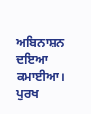ਅਬਿਨਾਸ਼ਨ ਦਇਆ ਕਮਾਈਆ। ਪੁਰਖ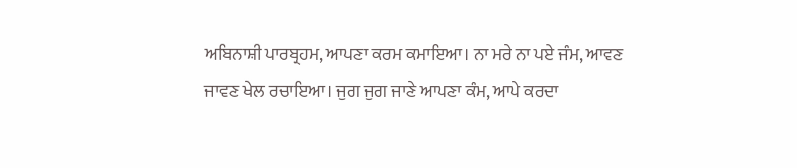ਅਬਿਨਾਸ਼ੀ ਪਾਰਬ੍ਰਹਮ, ਆਪਣਾ ਕਰਮ ਕਮਾਇਆ। ਨਾ ਮਰੇ ਨਾ ਪਏ ਜੰਮ, ਆਵਣ ਜਾਵਣ ਖੇਲ ਰਚਾਇਆ। ਜੁਗ ਜੁਗ ਜਾਣੇ ਆਪਣਾ ਕੰਮ, ਆਪੇ ਕਰਦਾ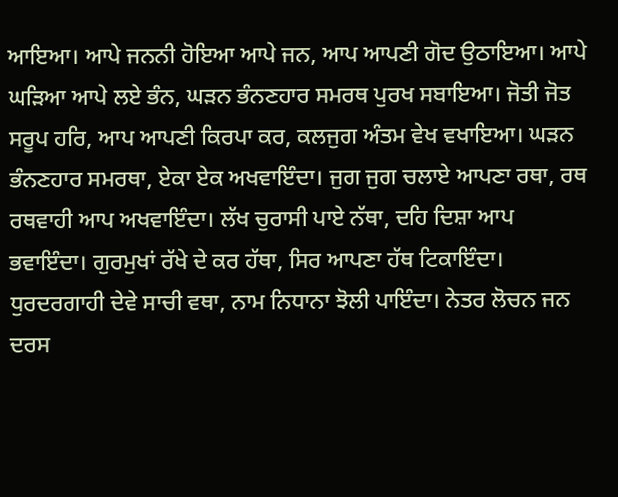ਆਇਆ। ਆਪੇ ਜਨਨੀ ਹੋਇਆ ਆਪੇ ਜਨ, ਆਪ ਆਪਣੀ ਗੋਦ ਉਠਾਇਆ। ਆਪੇ ਘੜਿਆ ਆਪੇ ਲਏ ਭੰਨ, ਘੜਨ ਭੰਨਣਹਾਰ ਸਮਰਥ ਪੁਰਖ ਸਬਾਇਆ। ਜੋਤੀ ਜੋਤ ਸਰੂਪ ਹਰਿ, ਆਪ ਆਪਣੀ ਕਿਰਪਾ ਕਰ, ਕਲਜੁਗ ਅੰਤਮ ਵੇਖ ਵਖਾਇਆ। ਘੜਨ ਭੰਨਣਹਾਰ ਸਮਰਥਾ, ਏਕਾ ਏਕ ਅਖਵਾਇੰਦਾ। ਜੁਗ ਜੁਗ ਚਲਾਏ ਆਪਣਾ ਰਥਾ, ਰਥ ਰਥਵਾਹੀ ਆਪ ਅਖਵਾਇੰਦਾ। ਲੱਖ ਚੁਰਾਸੀ ਪਾਏ ਨੱਥਾ, ਦਹਿ ਦਿਸ਼ਾ ਆਪ ਭਵਾਇੰਦਾ। ਗੁਰਮੁਖਾਂ ਰੱਖੇ ਦੇ ਕਰ ਹੱਥਾ, ਸਿਰ ਆਪਣਾ ਹੱਥ ਟਿਕਾਇੰਦਾ। ਧੁਰਦਰਗਾਹੀ ਦੇਵੇ ਸਾਚੀ ਵਥਾ, ਨਾਮ ਨਿਧਾਨਾ ਝੋਲੀ ਪਾਇੰਦਾ। ਨੇਤਰ ਲੋਚਨ ਜਨ ਦਰਸ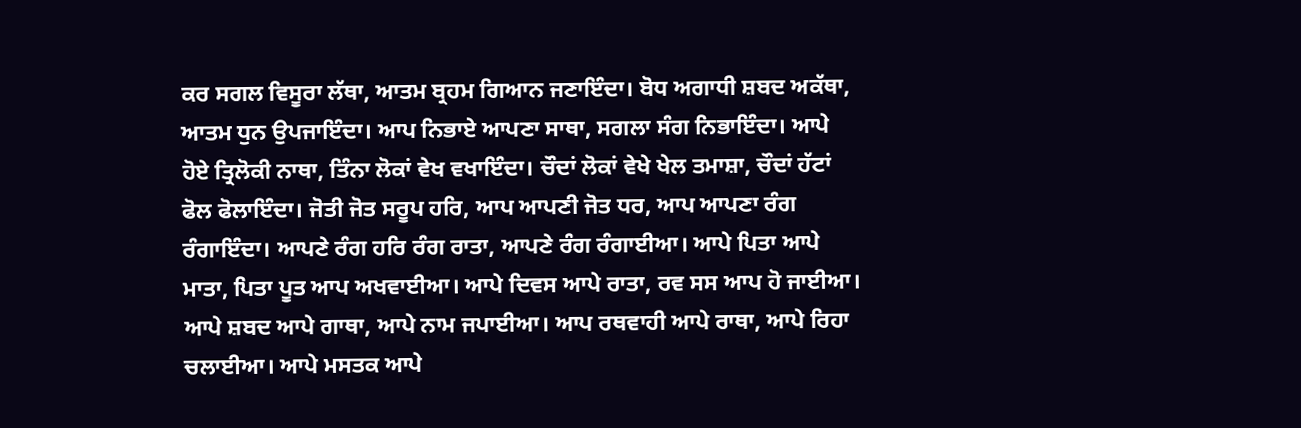ਕਰ ਸਗਲ ਵਿਸੂਰਾ ਲੱਥਾ, ਆਤਮ ਬ੍ਰਹਮ ਗਿਆਨ ਜਣਾਇੰਦਾ। ਬੋਧ ਅਗਾਧੀ ਸ਼ਬਦ ਅਕੱਥਾ, ਆਤਮ ਧੁਨ ਉਪਜਾਇੰਦਾ। ਆਪ ਨਿਭਾਏ ਆਪਣਾ ਸਾਥਾ, ਸਗਲਾ ਸੰਗ ਨਿਭਾਇੰਦਾ। ਆਪੇ ਹੋਏ ਤ੍ਰਿਲੋਕੀ ਨਾਥਾ, ਤਿੰਨਾ ਲੋਕਾਂ ਵੇਖ ਵਖਾਇੰਦਾ। ਚੌਦਾਂ ਲੋਕਾਂ ਵੇਖੇ ਖੇਲ ਤਮਾਸ਼ਾ, ਚੌਦਾਂ ਹੱਟਾਂ ਫੋਲ ਫੋਲਾਇੰਦਾ। ਜੋਤੀ ਜੋਤ ਸਰੂਪ ਹਰਿ, ਆਪ ਆਪਣੀ ਜੋਤ ਧਰ, ਆਪ ਆਪਣਾ ਰੰਗ ਰੰਗਾਇੰਦਾ। ਆਪਣੇ ਰੰਗ ਹਰਿ ਰੰਗ ਰਾਤਾ, ਆਪਣੇ ਰੰਗ ਰੰਗਾਈਆ। ਆਪੇ ਪਿਤਾ ਆਪੇ ਮਾਤਾ, ਪਿਤਾ ਪੂਤ ਆਪ ਅਖਵਾਈਆ। ਆਪੇ ਦਿਵਸ ਆਪੇ ਰਾਤਾ, ਰਵ ਸਸ ਆਪ ਹੋ ਜਾਈਆ। ਆਪੇ ਸ਼ਬਦ ਆਪੇ ਗਾਥਾ, ਆਪੇ ਨਾਮ ਜਪਾਈਆ। ਆਪ ਰਥਵਾਹੀ ਆਪੇ ਰਾਥਾ, ਆਪੇ ਰਿਹਾ ਚਲਾਈਆ। ਆਪੇ ਮਸਤਕ ਆਪੇ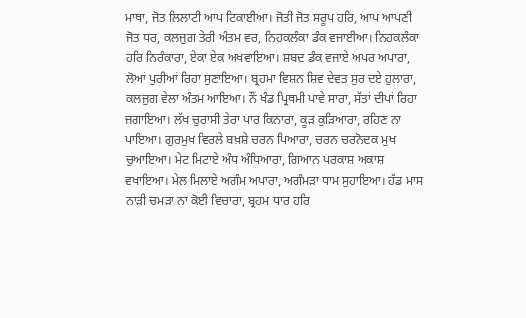ਮਾਥਾ, ਜੋਤ ਲਿਲਾਟੀ ਆਪ ਟਿਕਾਈਆ। ਜੋਤੀ ਜੋਤ ਸਰੂਪ ਹਰਿ, ਆਪ ਆਪਣੀ ਜੋਤ ਧਰ, ਕਲਜੁਗ ਤੇਰੀ ਅੰਤਮ ਵਰ, ਨਿਹਕਲੰਕਾ ਡੰਕ ਵਜਾਈਆ। ਨਿਹਕਲੰਕਾ ਹਰਿ ਨਿਰੰਕਾਰਾ, ਏਕਾ ਏਕ ਅਖਵਾਇਆ। ਸ਼ਬਦ ਡੰਕ ਵਜਾਏ ਅਪਰ ਅਪਾਰਾ, ਲੋਆਂ ਪੁਰੀਆਂ ਰਿਹਾ ਸੁਣਾਇਆ। ਬ੍ਰਹਮਾ ਵਿਸ਼ਨ ਸ਼ਿਵ ਦੇਵਤ ਸੁਰ ਦਏ ਹੁਲਾਰਾ, ਕਲਜੁਗ ਵੇਲਾ ਅੰਤਮ ਆਇਆ। ਨੌਂ ਖੰਡ ਪ੍ਰਿਥਮੀ ਪਾਵੇ ਸਾਰਾ, ਸੱਤਾਂ ਦੀਪਾਂ ਰਿਹਾ ਜਗਾਇਆ। ਲੱਖ ਚੁਰਾਸੀ ਤੇਰਾ ਪਾਰ ਕਿਨਾਰਾ, ਕੂੜ ਕੁੜਿਆਰਾ, ਰਹਿਣ ਨਾ ਪਾਇਆ। ਗੁਰਮੁਖ ਵਿਰਲੇ ਬਖ਼ਸ਼ੇ ਚਰਨ ਪਿਆਰਾ, ਚਰਨ ਚਰਨੋਦਕ ਮੁਖ ਚੁਆਇਆ। ਮੇਟ ਮਿਟਾਏ ਅੰਧ ਅੰਧਿਆਰਾ, ਗਿਆਨ ਪਰਕਾਸ਼ ਅਕਾਸ਼ ਵਖਾਇਆ। ਮੇਲ ਮਿਲਾਏ ਅਗੰਮ ਅਪਾਰਾ, ਅਗੰਮੜਾ ਧਾਮ ਸੁਹਾਇਆ। ਹੱਡ ਮਾਸ ਨਾੜੀ ਚਮੜਾ ਨਾ ਕੋਈ ਵਿਚਾਰਾ, ਬ੍ਰਹਮ ਧਾਰ ਹਰਿ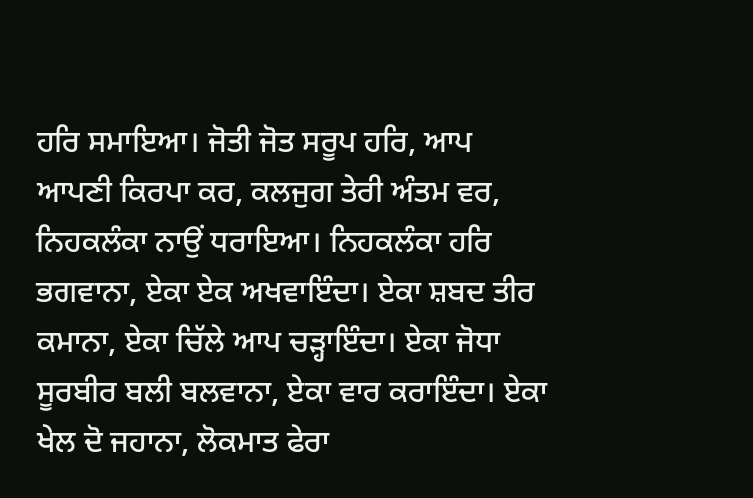ਹਰਿ ਸਮਾਇਆ। ਜੋਤੀ ਜੋਤ ਸਰੂਪ ਹਰਿ, ਆਪ ਆਪਣੀ ਕਿਰਪਾ ਕਰ, ਕਲਜੁਗ ਤੇਰੀ ਅੰਤਮ ਵਰ, ਨਿਹਕਲੰਕਾ ਨਾਉਂ ਧਰਾਇਆ। ਨਿਹਕਲੰਕਾ ਹਰਿ ਭਗਵਾਨਾ, ਏਕਾ ਏਕ ਅਖਵਾਇੰਦਾ। ਏਕਾ ਸ਼ਬਦ ਤੀਰ ਕਮਾਨਾ, ਏਕਾ ਚਿੱਲੇ ਆਪ ਚੜ੍ਹਾਇੰਦਾ। ਏਕਾ ਜੋਧਾ ਸੂਰਬੀਰ ਬਲੀ ਬਲਵਾਨਾ, ਏਕਾ ਵਾਰ ਕਰਾਇੰਦਾ। ਏਕਾ ਖੇਲ ਦੋ ਜਹਾਨਾ, ਲੋਕਮਾਤ ਫੇਰਾ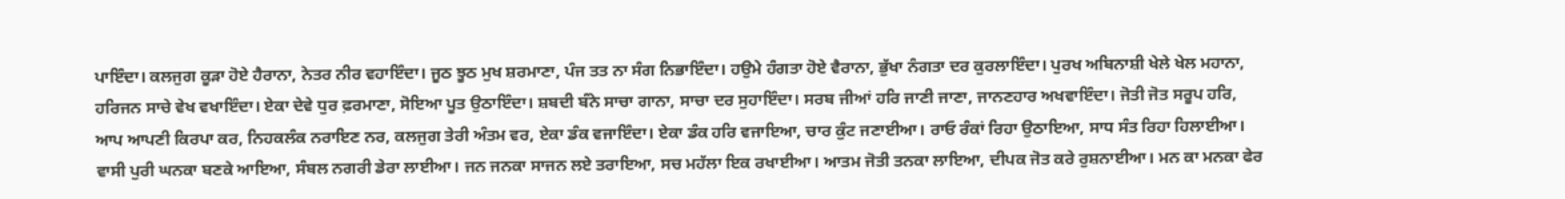ਪਾਇੰਦਾ। ਕਲਜੁਗ ਕੂੜਾ ਹੋਏ ਹੈਰਾਨਾ, ਨੇਤਰ ਨੀਰ ਵਹਾਇੰਦਾ। ਜੂਠ ਝੂਠ ਮੁਖ ਸ਼ਰਮਾਣਾ, ਪੰਜ ਤਤ ਨਾ ਸੰਗ ਨਿਭਾਇੰਦਾ। ਹਉਮੇ ਹੰਗਤਾ ਹੋਏ ਵੈਰਾਨਾ, ਭੁੱਖਾ ਨੰਗਤਾ ਦਰ ਕੁਰਲਾਇੰਦਾ। ਪੁਰਖ ਅਬਿਨਾਸ਼ੀ ਖੇਲੇ ਖੇਲ ਮਹਾਨਾ, ਹਰਿਜਨ ਸਾਚੇ ਵੇਖ ਵਖਾਇੰਦਾ। ਏਕਾ ਦੇਵੇ ਧੁਰ ਫ਼ਰਮਾਣਾ, ਸੋਇਆ ਪੂਤ ਉਠਾਇੰਦਾ। ਸ਼ਬਦੀ ਬੰਨੇ ਸਾਚਾ ਗਾਨਾ, ਸਾਚਾ ਦਰ ਸੁਹਾਇੰਦਾ। ਸਰਬ ਜੀਆਂ ਹਰਿ ਜਾਣੀ ਜਾਣਾ, ਜਾਨਣਹਾਰ ਅਖਵਾਇੰਦਾ। ਜੋਤੀ ਜੋਤ ਸਰੂਪ ਹਰਿ, ਆਪ ਆਪਣੀ ਕਿਰਪਾ ਕਰ, ਨਿਹਕਲੰਕ ਨਰਾਇਣ ਨਰ, ਕਲਜੁਗ ਤੇਰੀ ਅੰਤਮ ਵਰ, ਏਕਾ ਡੰਕ ਵਜਾਇੰਦਾ। ਏਕਾ ਡੰਕ ਹਰਿ ਵਜਾਇਆ, ਚਾਰ ਕੁੰਟ ਜਣਾਈਆ। ਰਾਓ ਰੰਕਾਂ ਰਿਹਾ ਉਠਾਇਆ, ਸਾਧ ਸੰਤ ਰਿਹਾ ਹਿਲਾਈਆ। ਵਾਸੀ ਪੁਰੀ ਘਨਕਾ ਬਣਕੇ ਆਇਆ, ਸੰਬਲ ਨਗਰੀ ਡੇਰਾ ਲਾਈਆ। ਜਨ ਜਨਕਾ ਸਾਜਨ ਲਏ ਤਰਾਇਆ, ਸਚ ਮਹੱਲਾ ਇਕ ਰਖਾਈਆ। ਆਤਮ ਜੋਤੀ ਤਨਕਾ ਲਾਇਆ, ਦੀਪਕ ਜੋਤ ਕਰੇ ਰੁਸ਼ਨਾਈਆ। ਮਨ ਕਾ ਮਨਕਾ ਫੇਰ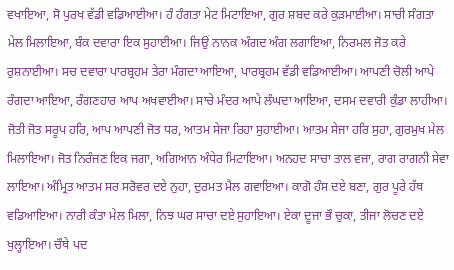ਵਖਾਇਆ, ਸੋ ਪੁਰਖ ਵੱਡੀ ਵਡਿਆਈਆ। ਹੰ ਹੰਗਤਾ ਮੇਟ ਮਿਟਾਇਆ, ਗੁਰ ਸ਼ਬਦ ਕਰੇ ਕੁੜਮਾਈਆ। ਸਾਚੀ ਸੰਗਤਾ ਮੇਲ ਮਿਲਾਇਆ, ਬੰਕ ਦਵਾਰਾ ਇਕ ਸੁਹਾਈਆ। ਜਿਉਂ ਨਾਨਕ ਅੰਗਦ ਅੰਗ ਲਗਾਇਆ, ਨਿਰਮਲ ਜੋਤ ਕਰੇ ਰੁਸ਼ਨਾਈਆ। ਸਚ ਦਵਾਰਾ ਪਾਰਬ੍ਰਹਮ ਤੇਰਾ ਮੰਗਦਾ ਆਇਆ, ਪਾਰਬ੍ਰਹਮ ਵੱਡੀ ਵਡਿਆਈਆ। ਆਪਣੀ ਚੋਲੀ ਆਪੇ ਰੰਗਦਾ ਆਇਆ, ਰੰਗਣਹਾਰ ਆਪ ਅਖਵਾਈਆ। ਸਾਚੇ ਮੰਦਰ ਆਪੇ ਲੰਘਦਾ ਆਇਆ, ਦਸਮ ਦਵਾਰੀ ਕੁੰਡਾ ਲਾਹੀਆ। ਜੋਤੀ ਜੋਤ ਸਰੂਪ ਹਰਿ, ਆਪ ਆਪਣੀ ਜੋਤ ਧਰ, ਆਤਮ ਸੇਜਾ ਰਿਹਾ ਸੁਹਾਈਆ। ਆਤਮ ਸੇਜਾ ਹਰਿ ਸੁਹਾ, ਗੁਰਮੁਖ ਮੇਲ ਮਿਲਾਇਆ। ਜੋਤ ਨਿਰੰਜਣ ਇਕ ਜਗਾ, ਅਗਿਆਨ ਅੰਧੇਰ ਮਿਟਾਇਆ। ਅਨਹਦ ਸਾਚਾ ਤਾਲ ਵਜਾ, ਰਾਗ ਰਾਗਨੀ ਸੇਵਾ ਲਾਇਆ। ਅੰਮ੍ਰਿਤ ਆਤਮ ਸਰ ਸਰੋਵਰ ਦਏ ਨੁਹਾ, ਦੁਰਮਤ ਮੈਲ ਗਵਾਇਆ। ਕਾਗੋ ਹੰਸ ਦਏ ਬਣਾ, ਗੁਰ ਪੂਰੇ ਹੱਥ ਵਡਿਆਇਆ। ਨਾਰੀ ਕੰਤਾ ਮੇਲ ਮਿਲਾ, ਨਿਝ ਘਰ ਸਾਚਾ ਦਏ ਸੁਹਾਇਆ। ਏਕਾ ਦੂਜਾ ਭੌ ਚੁਕਾ, ਤੀਜਾ ਲੋਚਣ ਦਏ ਖੁਲ੍ਹਾਇਆ। ਚੌਥੇ ਪਦ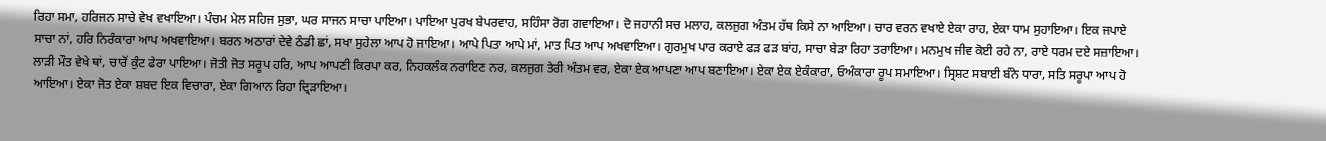ਰਿਹਾ ਸਮਾ, ਹਰਿਜਨ ਸਾਚੇ ਵੇਖ ਵਖਾਇਆ। ਪੰਚਮ ਮੇਲ ਸਹਿਜ ਸੁਭਾ, ਘਰ ਸਾਜਨ ਸਾਚਾ ਪਾਇਆ। ਪਾਇਆ ਪੁਰਖ ਬੇਪਰਵਾਹ, ਸਹਿੰਸਾ ਰੋਗ ਗਵਾਇਆ। ਦੋ ਜਹਾਨੀ ਸਚ ਮਲਾਹ, ਕਲਜੁਗ ਅੰਤਮ ਹੱਥ ਕਿਸੇ ਨਾ ਆਇਆ। ਚਾਰ ਵਰਨ ਵਖਾਏ ਏਕਾ ਰਾਹ, ਏਕਾ ਧਾਮ ਸੁਹਾਇਆ। ਇਕ ਜਪਾਏ ਸਾਚਾ ਨਾਂ, ਹਰਿ ਨਿਰੰਕਾਰਾ ਆਪ ਅਖਵਾਇਆ। ਬਰਨ ਅਠਾਰਾਂ ਦੇਵੇ ਠੰਡੀ ਛਾਂ, ਸਖਾ ਸੁਹੇਲਾ ਆਪ ਹੋ ਜਾਇਆ। ਆਪੇ ਪਿਤਾ ਆਪੇ ਮਾਂ, ਮਾਤ ਪਿਤ ਆਪ ਅਖਵਾਇਆ। ਗੁਰਮੁਖ ਪਾਰ ਕਰਾਏ ਫੜ ਫੜ ਬਾਂਹ, ਸਾਚਾ ਬੇੜਾ ਰਿਹਾ ਤਰਾਇਆ। ਮਨਮੁਖ ਜੀਵ ਕੋਈ ਰਹੇ ਨਾ, ਰਾਏ ਧਰਮ ਦਏ ਸਜ਼ਾਇਆ। ਲਾੜੀ ਮੌਤ ਵੇਖੇ ਥਾਂ, ਚਾਰੋਂ ਕੁੰਟ ਫੇਰਾ ਪਾਇਆ। ਜੋਤੀ ਜੋਤ ਸਰੂਪ ਹਰਿ, ਆਪ ਆਪਣੀ ਕਿਰਪਾ ਕਰ, ਨਿਹਕਲੰਕ ਨਰਾਇਣ ਨਰ, ਕਲਜੁਗ ਤੇਰੀ ਅੰਤਮ ਵਰ, ਏਕਾ ਏਕ ਆਪਣਾ ਆਪ ਬਣਾਇਆ। ਏਕਾ ਏਕ ਏਕੰਕਾਰਾ, ਓਅੰਕਾਰਾ ਰੂਪ ਸਮਾਇਆ। ਸ੍ਰਿਸ਼ਟ ਸਬਾਈ ਬੰਨੇ ਧਾਰਾ, ਸਤਿ ਸਰੂਪਾ ਆਪ ਹੋ ਆਇਆ। ਏਕਾ ਜੋਤ ਏਕਾ ਸ਼ਬਦ ਇਕ ਵਿਚਾਰਾ, ਏਕਾ ਗਿਆਨ ਰਿਹਾ ਦ੍ਰਿੜਾਇਆ।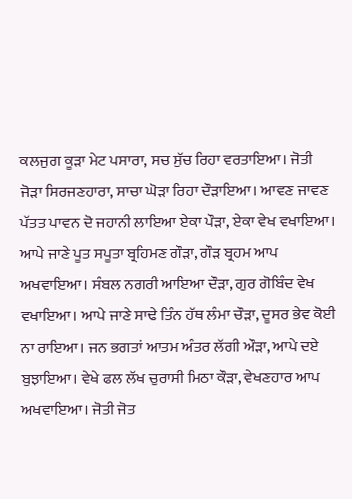ਕਲਜੁਗ ਕੂੜਾ ਮੇਟ ਪਸਾਰਾ, ਸਚ ਸੁੱਚ ਰਿਹਾ ਵਰਤਾਇਆ। ਜੋਤੀ ਜੋੜਾ ਸਿਰਜਣਹਾਰਾ, ਸਾਚਾ ਘੋੜਾ ਰਿਹਾ ਦੌੜਾਇਆ। ਆਵਣ ਜਾਵਣ ਪੱਤਤ ਪਾਵਨ ਦੋ ਜਹਾਨੀ ਲਾਇਆ ਏਕਾ ਪੌੜਾ, ਏਕਾ ਵੇਖ ਵਖਾਇਆ। ਆਪੇ ਜਾਣੇ ਪੂਤ ਸਪੂਤਾ ਬ੍ਰਹਿਮਣ ਗੌੜਾ, ਗੌੜ ਬ੍ਰਹਮ ਆਪ ਅਖਵਾਇਆ। ਸੰਬਲ ਨਗਰੀ ਆਇਆ ਦੌੜਾ, ਗੁਰ ਗੋਬਿੰਦ ਵੇਖ ਵਖਾਇਆ। ਆਪੇ ਜਾਣੇ ਸਾਢੇ ਤਿੰਨ ਹੱਥ ਲੰਮਾ ਚੌੜਾ, ਦੂਸਰ ਭੇਵ ਕੋਈ ਨਾ ਰਾਇਆ। ਜਨ ਭਗਤਾਂ ਆਤਮ ਅੰਤਰ ਲੱਗੀ ਔੜਾ, ਆਪੇ ਦਏ ਬੁਝਾਇਆ। ਵੇਖੇ ਫਲ ਲੱਖ ਚੁਰਾਸੀ ਮਿਠਾ ਕੌੜਾ, ਵੇਖਣਹਾਰ ਆਪ ਅਖਵਾਇਆ। ਜੋਤੀ ਜੋਤ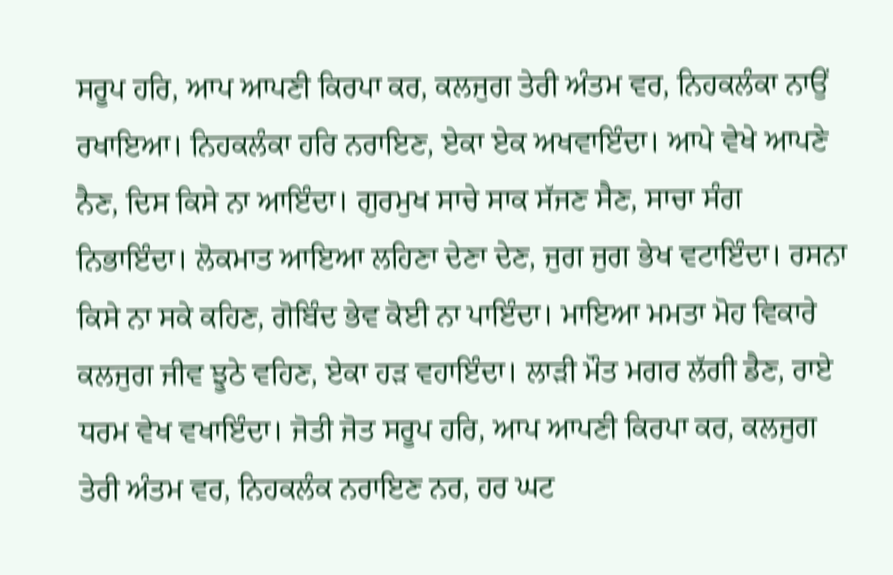ਸਰੂਪ ਹਰਿ, ਆਪ ਆਪਣੀ ਕਿਰਪਾ ਕਰ, ਕਲਜੁਗ ਤੇਰੀ ਅੰਤਮ ਵਰ, ਨਿਹਕਲੰਕਾ ਨਾਉਂ ਰਖਾਇਆ। ਨਿਹਕਲੰਕਾ ਹਰਿ ਨਰਾਇਣ, ਏਕਾ ਏਕ ਅਖਵਾਇੰਦਾ। ਆਪੇ ਵੇਖੇ ਆਪਣੇ ਨੈਣ, ਦਿਸ ਕਿਸੇ ਨਾ ਆਇੰਦਾ। ਗੁਰਮੁਖ ਸਾਚੇ ਸਾਕ ਸੱਜਣ ਸੈਣ, ਸਾਚਾ ਸੰਗ ਨਿਭਾਇੰਦਾ। ਲੋਕਮਾਤ ਆਇਆ ਲਹਿਣਾ ਦੇਣਾ ਦੇਣ, ਜੁਗ ਜੁਗ ਭੇਖ ਵਟਾਇੰਦਾ। ਰਸਨਾ ਕਿਸੇ ਨਾ ਸਕੇ ਕਹਿਣ, ਗੋਬਿੰਦ ਭੇਵ ਕੋਈ ਨਾ ਪਾਇੰਦਾ। ਮਾਇਆ ਮਮਤਾ ਮੋਹ ਵਿਕਾਰੇ ਕਲਜੁਗ ਜੀਵ ਝੂਠੇ ਵਹਿਣ, ਏਕਾ ਹੜ ਵਹਾਇੰਦਾ। ਲਾੜੀ ਮੌਤ ਮਗਰ ਲੱਗੀ ਡੈਣ, ਰਾਏ ਧਰਮ ਵੇਖ ਵਖਾਇੰਦਾ। ਜੋਤੀ ਜੋਤ ਸਰੂਪ ਹਰਿ, ਆਪ ਆਪਣੀ ਕਿਰਪਾ ਕਰ, ਕਲਜੁਗ ਤੇਰੀ ਅੰਤਮ ਵਰ, ਨਿਹਕਲੰਕ ਨਰਾਇਣ ਨਰ, ਹਰ ਘਟ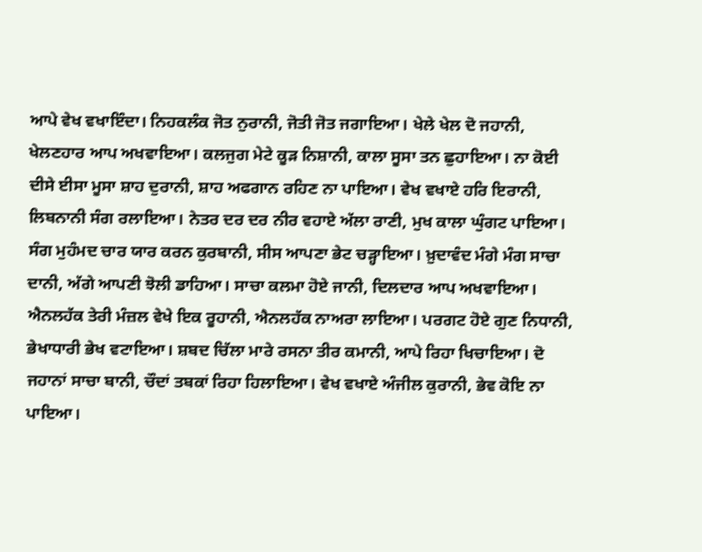ਆਪੇ ਵੇਖ ਵਖਾਇੰਦਾ। ਨਿਹਕਲੰਕ ਜੋਤ ਨੁਰਾਨੀ, ਜੋਤੀ ਜੋਤ ਜਗਾਇਆ। ਖੇਲੇ ਖੇਲ ਦੋ ਜਹਾਨੀ, ਖੇਲਣਹਾਰ ਆਪ ਅਖਵਾਇਆ। ਕਲਜੁਗ ਮੇਟੇ ਕੂੜ ਨਿਸ਼ਾਨੀ, ਕਾਲਾ ਸੂਸਾ ਤਨ ਛੁਹਾਇਆ। ਨਾ ਕੋਈ ਦੀਸੇ ਈਸਾ ਮੂਸਾ ਸ਼ਾਹ ਦੁਰਾਨੀ, ਸ਼ਾਹ ਅਫਗਾਨ ਰਹਿਣ ਨਾ ਪਾਇਆ। ਵੇਖ ਵਖਾਏ ਹਰਿ ਇਰਾਨੀ, ਲਿਬਨਾਨੀ ਸੰਗ ਰਲਾਇਆ। ਨੇਤਰ ਦਰ ਦਰ ਨੀਰ ਵਹਾਏ ਅੱਲਾ ਰਾਣੀ, ਮੁਖ ਕਾਲਾ ਘੁੰਗਟ ਪਾਇਆ। ਸੰਗ ਮੁਹੰਮਦ ਚਾਰ ਯਾਰ ਕਰਨ ਕੁਰਬਾਨੀ, ਸੀਸ ਆਪਣਾ ਭੇਟ ਚੜ੍ਹਾਇਆ। ਖ਼ੁਦਾਵੰਦ ਮੰਗੇ ਮੰਗ ਸਾਚਾ ਦਾਨੀ, ਅੱਗੇ ਆਪਣੀ ਝੋਲੀ ਡਾਹਿਆ। ਸਾਚਾ ਕਲਮਾ ਹੋਏ ਜਾਨੀ, ਦਿਲਦਾਰ ਆਪ ਅਖਵਾਇਆ। ਐਨਲਹੱਕ ਤੇਰੀ ਮੰਜ਼ਲ ਵੇਖੇ ਇਕ ਰੂਹਾਨੀ, ਐਨਲਹੱਕ ਨਾਅਰਾ ਲਾਇਆ। ਪਰਗਟ ਹੋਏ ਗੁਣ ਨਿਧਾਨੀ, ਭੇਖਾਧਾਰੀ ਭੇਖ ਵਟਾਇਆ। ਸ਼ਬਦ ਚਿੱਲਾ ਮਾਰੇ ਰਸਨਾ ਤੀਰ ਕਮਾਨੀ, ਆਪੇ ਰਿਹਾ ਖਿਚਾਇਆ। ਦੋ ਜਹਾਨਾਂ ਸਾਚਾ ਬਾਨੀ, ਚੌਦਾਂ ਤਬਕਾਂ ਰਿਹਾ ਹਿਲਾਇਆ। ਵੇਖ ਵਖਾਏ ਅੰਜੀਲ ਕੁਰਾਨੀ, ਭੇਵ ਕੋਇ ਨਾ ਪਾਇਆ।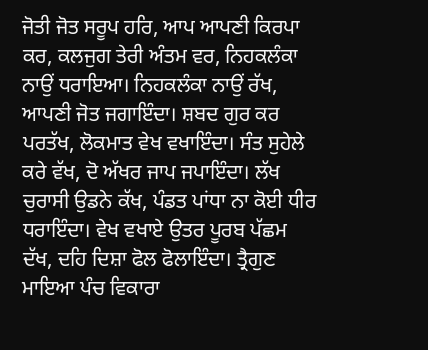ਜੋਤੀ ਜੋਤ ਸਰੂਪ ਹਰਿ, ਆਪ ਆਪਣੀ ਕਿਰਪਾ ਕਰ, ਕਲਜੁਗ ਤੇਰੀ ਅੰਤਮ ਵਰ, ਨਿਹਕਲੰਕਾ ਨਾਉਂ ਧਰਾਇਆ। ਨਿਹਕਲੰਕਾ ਨਾਉਂ ਰੱਖ, ਆਪਣੀ ਜੋਤ ਜਗਾਇੰਦਾ। ਸ਼ਬਦ ਗੁਰ ਕਰ ਪਰਤੱਖ, ਲੋਕਮਾਤ ਵੇਖ ਵਖਾਇੰਦਾ। ਸੰਤ ਸੁਹੇਲੇ ਕਰੇ ਵੱਖ, ਦੋ ਅੱਖਰ ਜਾਪ ਜਪਾਇੰਦਾ। ਲੱਖ ਚੁਰਾਸੀ ਉਡਨੇ ਕੱਖ, ਪੰਡਤ ਪਾਂਧਾ ਨਾ ਕੋਈ ਧੀਰ ਧਰਾਇੰਦਾ। ਵੇਖ ਵਖਾਏ ਉਤਰ ਪੂਰਬ ਪੱਛਮ ਦੱਖ, ਦਹਿ ਦਿਸ਼ਾ ਫੋਲ ਫੋਲਾਇੰਦਾ। ਤ੍ਰੈਗੁਣ ਮਾਇਆ ਪੰਚ ਵਿਕਾਰਾ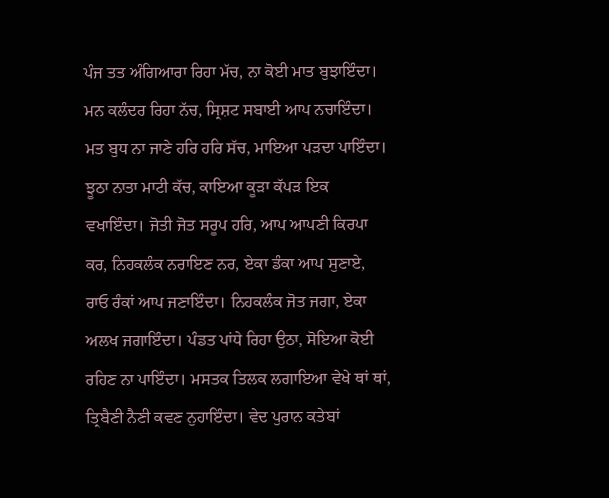ਪੰਜ ਤਤ ਅੰਗਿਆਰਾ ਰਿਹਾ ਮੱਚ, ਨਾ ਕੋਈ ਮਾਤ ਬੁਝਾਇੰਦਾ। ਮਨ ਕਲੰਦਰ ਰਿਹਾ ਨੱਚ, ਸ੍ਰਿਸ਼ਟ ਸਬਾਈ ਆਪ ਨਚਾਇੰਦਾ। ਮਤ ਬੁਧ ਨਾ ਜਾਣੇ ਹਰਿ ਹਰਿ ਸੱਚ, ਮਾਇਆ ਪੜਦਾ ਪਾਇੰਦਾ। ਝੂਠਾ ਨਾਤਾ ਮਾਟੀ ਕੱਚ, ਕਾਇਆ ਕੂੜਾ ਕੱਪੜ ਇਕ ਵਖਾਇੰਦਾ। ਜੋਤੀ ਜੋਤ ਸਰੂਪ ਹਰਿ, ਆਪ ਆਪਣੀ ਕਿਰਪਾ ਕਰ, ਨਿਹਕਲੰਕ ਨਰਾਇਣ ਨਰ, ਏਕਾ ਡੰਕਾ ਆਪ ਸੁਣਾਏ, ਰਾਓ ਰੰਕਾਂ ਆਪ ਜਣਾਇੰਦਾ। ਨਿਹਕਲੰਕ ਜੋਤ ਜਗਾ, ਏਕਾ ਅਲਖ ਜਗਾਇੰਦਾ। ਪੰਡਤ ਪਾਂਧੇ ਰਿਹਾ ਉਠਾ, ਸੋਇਆ ਕੋਈ ਰਹਿਣ ਨਾ ਪਾਇੰਦਾ। ਮਸਤਕ ਤਿਲਕ ਲਗਾਇਆ ਵੇਖੇ ਥਾਂ ਥਾਂ, ਤ੍ਰਿਬੈਣੀ ਨੈਣੀ ਕਵਣ ਨੁਹਾਇੰਦਾ। ਵੇਦ ਪੁਰਾਨ ਕਤੇਬਾਂ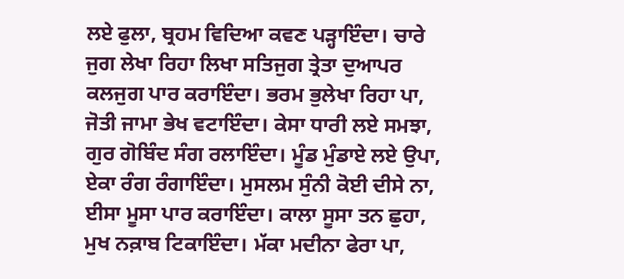ਲਏ ਫੁਲਾ, ਬ੍ਰਹਮ ਵਿਦਿਆ ਕਵਣ ਪੜ੍ਹਾਇੰਦਾ। ਚਾਰੇ ਜੁਗ ਲੇਖਾ ਰਿਹਾ ਲਿਖਾ ਸਤਿਜੁਗ ਤ੍ਰੇਤਾ ਦੁਆਪਰ ਕਲਜੁਗ ਪਾਰ ਕਰਾਇੰਦਾ। ਭਰਮ ਭੁਲੇਖਾ ਰਿਹਾ ਪਾ, ਜੋਤੀ ਜਾਮਾ ਭੇਖ ਵਟਾਇੰਦਾ। ਕੇਸਾ ਧਾਰੀ ਲਏ ਸਮਝਾ, ਗੁਰ ਗੋਬਿੰਦ ਸੰਗ ਰਲਾਇੰਦਾ। ਮੂੰਡ ਮੁੰਡਾਏ ਲਏ ਉਪਾ, ਏਕਾ ਰੰਗ ਰੰਗਾਇੰਦਾ। ਮੁਸਲਮ ਸੁੰਨੀ ਕੋਈ ਦੀਸੇ ਨਾ, ਈਸਾ ਮੂਸਾ ਪਾਰ ਕਰਾਇੰਦਾ। ਕਾਲਾ ਸੂਸਾ ਤਨ ਛੁਹਾ, ਮੁਖ ਨਕ਼ਾਬ ਟਿਕਾਇੰਦਾ। ਮੱਕਾ ਮਦੀਨਾ ਫੇਰਾ ਪਾ,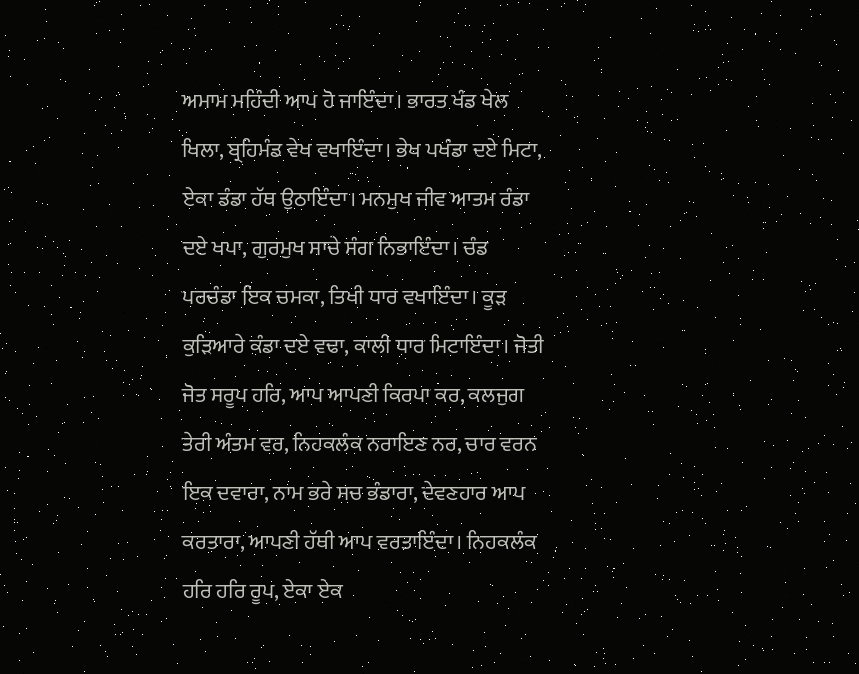ਅਮਾਮ ਮਹਿੰਦੀ ਆਪ ਹੋ ਜਾਇੰਦਾ। ਭਾਰਤ ਖੰਡ ਖੇਲ ਖਿਲਾ, ਬ੍ਰਹਿਮੰਡ ਵੇਖ ਵਖਾਇੰਦਾ। ਭੇਖ ਪਖੰਡਾ ਦਏ ਮਿਟਾ, ਏਕਾ ਡੰਡਾ ਹੱਥ ਉਠਾਇੰਦਾ। ਮਨਮੁਖ ਜੀਵ ਆਤਮ ਰੰਡਾ ਦਏ ਖਪਾ, ਗੁਰਮੁਖ ਸਾਚੇ ਸੰਗ ਨਿਭਾਇੰਦਾ। ਚੰਡ ਪਰਚੰਡਾ ਇਕ ਚਮਕਾ, ਤਿਖੀ ਧਾਰ ਵਖਾਇੰਦਾ। ਕੂੜ ਕੁੜਿਆਰੇ ਕੰਡਾ ਦਏ ਵਢਾ, ਕਾਲੀ ਧਾਰ ਮਿਟਾਇੰਦਾ। ਜੋਤੀ ਜੋਤ ਸਰੂਪ ਹਰਿ, ਆਪ ਆਪਣੀ ਕਿਰਪਾ ਕਰ, ਕਲਜੁਗ ਤੇਰੀ ਅੰਤਮ ਵਰ, ਨਿਹਕਲੰਕ ਨਰਾਇਣ ਨਰ, ਚਾਰ ਵਰਨ ਇਕ ਦਵਾਰਾ, ਨਾਮ ਭਰੇ ਸਚ ਭੰਡਾਰਾ, ਦੇਵਣਹਾਰ ਆਪ ਕਰਤਾਰਾ, ਆਪਣੀ ਹੱਥੀ ਆਪ ਵਰਤਾਇੰਦਾ। ਨਿਹਕਲੰਕ ਹਰਿ ਹਰਿ ਰੂਪ, ਏਕਾ ਏਕ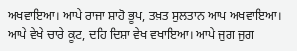ਅਖਵਾਇਆ। ਆਪੇ ਰਾਜਾ ਸ਼ਾਹੋ ਭੂਪ, ਤਖ਼ਤ ਸੁਲਤਾਨ ਆਪ ਅਖਵਾਇਆ। ਆਪੇ ਵੇਖੇ ਚਾਰੇ ਕੂਟ, ਦਹਿ ਦਿਸ਼ਾ ਵੇਖ ਵਖਾਇਆ। ਆਪੇ ਜੁਗ ਜੁਗ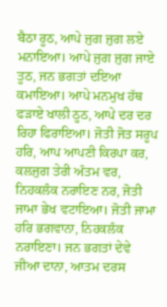ਬੈਠਾ ਰੂਠ, ਆਪੇ ਜੁਗ ਜੁਗ ਲਏ ਮਨਾਇਆ। ਆਪੇ ਜੁਗ ਜੁਗ ਜਾਏ ਤੂਠ, ਜਨ ਭਗਤਾਂ ਦਇਆ ਕਮਾਇਆ। ਆਪੇ ਮਨਮੁਖ ਹੱਥ ਫੜਾਏ ਖਾਲੀ ਠੂਠ, ਆਪੇ ਦਰ ਦਰ ਰਿਹਾ ਫਿਰਾਇਆ। ਜੋਤੀ ਜੋਤ ਸਰੂਪ ਹਰਿ, ਆਪ ਆਪਣੀ ਕਿਰਪਾ ਕਰ, ਕਲਜੁਗ ਤੇਰੀ ਅੰਤਮ ਵਰ, ਨਿਹਕਲੰਕ ਨਰਾਇਣ ਨਰ, ਜੋਤੀ ਜਾਮਾ ਭੇਖ ਵਟਾਇਆ। ਜੋਤੀ ਜਾਮਾ ਹਰਿ ਭਗਵਾਨਾ, ਨਿਹਕਲੰਕ ਨਰਾਇਣਾ। ਜਨ ਭਗਤਾਂ ਦੇਵੇ ਜੀਆ ਦਾਨਾ, ਆਤਮ ਦਰਸ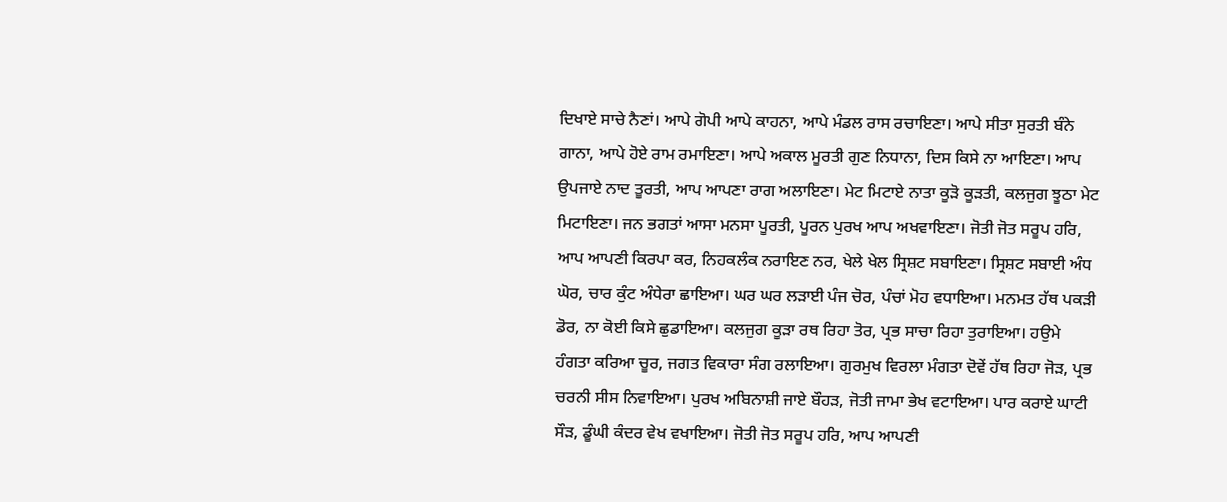ਦਿਖਾਏ ਸਾਚੇ ਨੈਣਾਂ। ਆਪੇ ਗੋਪੀ ਆਪੇ ਕਾਹਨਾ, ਆਪੇ ਮੰਡਲ ਰਾਸ ਰਚਾਇਣਾ। ਆਪੇ ਸੀਤਾ ਸੁਰਤੀ ਬੰਨੇ ਗਾਨਾ, ਆਪੇ ਹੋਏ ਰਾਮ ਰਮਾਇਣਾ। ਆਪੇ ਅਕਾਲ ਮੂਰਤੀ ਗੁਣ ਨਿਧਾਨਾ, ਦਿਸ ਕਿਸੇ ਨਾ ਆਇਣਾ। ਆਪ ਉਪਜਾਏ ਨਾਦ ਤੂਰਤੀ, ਆਪ ਆਪਣਾ ਰਾਗ ਅਲਾਇਣਾ। ਮੇਟ ਮਿਟਾਏ ਨਾਤਾ ਕੂੜੋ ਕੂੜਤੀ, ਕਲਜੁਗ ਝੂਠਾ ਮੇਟ ਮਿਟਾਇਣਾ। ਜਨ ਭਗਤਾਂ ਆਸਾ ਮਨਸਾ ਪੂਰਤੀ, ਪੂਰਨ ਪੁਰਖ ਆਪ ਅਖਵਾਇਣਾ। ਜੋਤੀ ਜੋਤ ਸਰੂਪ ਹਰਿ, ਆਪ ਆਪਣੀ ਕਿਰਪਾ ਕਰ, ਨਿਹਕਲੰਕ ਨਰਾਇਣ ਨਰ, ਖੇਲੇ ਖੇਲ ਸ੍ਰਿਸ਼ਟ ਸਬਾਇਣਾ। ਸ੍ਰਿਸ਼ਟ ਸਬਾਈ ਅੰਧ ਘੋਰ, ਚਾਰ ਕੁੰਟ ਅੰਧੇਰਾ ਛਾਇਆ। ਘਰ ਘਰ ਲੜਾਈ ਪੰਜ ਚੋਰ, ਪੰਚਾਂ ਮੋਹ ਵਧਾਇਆ। ਮਨਮਤ ਹੱਥ ਪਕੜੀ ਡੋਰ, ਨਾ ਕੋਈ ਕਿਸੇ ਛੁਡਾਇਆ। ਕਲਜੁਗ ਕੂੜਾ ਰਥ ਰਿਹਾ ਤੋਰ, ਪ੍ਰਭ ਸਾਚਾ ਰਿਹਾ ਤੁਰਾਇਆ। ਹਉਮੇ ਹੰਗਤਾ ਕਰਿਆ ਚੂਰ, ਜਗਤ ਵਿਕਾਰਾ ਸੰਗ ਰਲਾਇਆ। ਗੁਰਮੁਖ ਵਿਰਲਾ ਮੰਗਤਾ ਦੋਵੇਂ ਹੱਥ ਰਿਹਾ ਜੋੜ, ਪ੍ਰਭ ਚਰਨੀ ਸੀਸ ਨਿਵਾਇਆ। ਪੁਰਖ ਅਬਿਨਾਸ਼ੀ ਜਾਏ ਬੌਹੜ, ਜੋਤੀ ਜਾਮਾ ਭੇਖ ਵਟਾਇਆ। ਪਾਰ ਕਰਾਏ ਘਾਟੀ ਸੌੜ, ਡੂੰਘੀ ਕੰਦਰ ਵੇਖ ਵਖਾਇਆ। ਜੋਤੀ ਜੋਤ ਸਰੂਪ ਹਰਿ, ਆਪ ਆਪਣੀ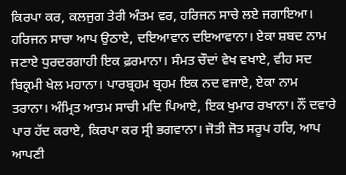ਕਿਰਪਾ ਕਰ, ਕਲਜੁਗ ਤੇਰੀ ਅੰਤਮ ਵਰ, ਹਰਿਜਨ ਸਾਚੇ ਲਏ ਜਗਾਇਆ। ਹਰਿਜਨ ਸਾਚਾ ਆਪ ਉਠਾਏ, ਦਇਆਵਾਨ ਦਇਆਵਾਨਾ। ਏਕਾ ਸ਼ਬਦ ਨਾਮ ਜਣਾਏ ਧੁਰਦਰਗਾਹੀ ਇਕ ਫ਼ਰਮਾਨਾ। ਸੰਮਤ ਚੌਦਾਂ ਵੇਖ ਵਖਾਏ, ਵੀਹ ਸਦ ਬਿਕ੍ਰਮੀ ਖੇਲ ਮਹਾਨਾ। ਪਾਰਬ੍ਰਹਮ ਬ੍ਰਹਮ ਇਕ ਨਦ ਵਜਾਏ, ਏਕਾ ਨਾਮ ਤਰਾਨਾ। ਅੰਮ੍ਰਿਤ ਆਤਮ ਸਾਚੀ ਮਦਿ ਪਿਆਏ, ਇਕ ਖੁਮਾਰ ਰਖਾਨਾ। ਨੌਂ ਦਵਾਰੇ ਪਾਰ ਹੱਦ ਕਰਾਏ, ਕਿਰਪਾ ਕਰ ਸ੍ਰੀ ਭਗਵਾਨਾ। ਜੋਤੀ ਜੋਤ ਸਰੂਪ ਹਰਿ, ਆਪ ਆਪਣੀ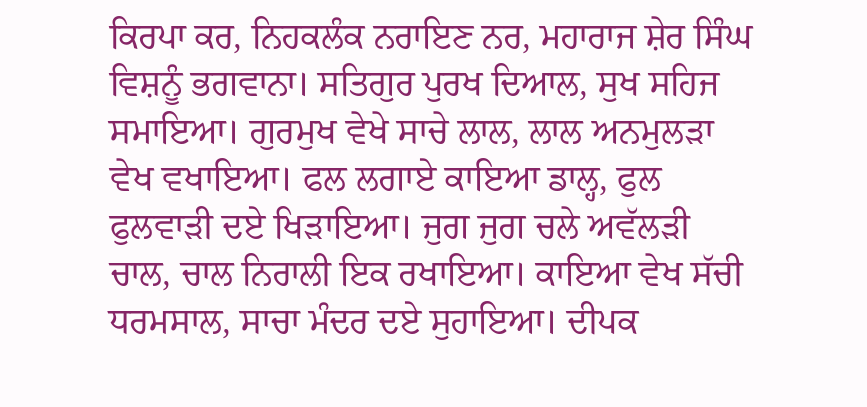ਕਿਰਪਾ ਕਰ, ਨਿਹਕਲੰਕ ਨਰਾਇਣ ਨਰ, ਮਹਾਰਾਜ ਸ਼ੇਰ ਸਿੰਘ ਵਿਸ਼ਨੂੰ ਭਗਵਾਨਾ। ਸਤਿਗੁਰ ਪੁਰਖ ਦਿਆਲ, ਸੁਖ ਸਹਿਜ ਸਮਾਇਆ। ਗੁਰਮੁਖ ਵੇਖੇ ਸਾਚੇ ਲਾਲ, ਲਾਲ ਅਨਮੁਲੜਾ ਵੇਖ ਵਖਾਇਆ। ਫਲ ਲਗਾਏ ਕਾਇਆ ਡਾਲ੍ਹ, ਫੁਲ ਫੁਲਵਾੜੀ ਦਏ ਖਿੜਾਇਆ। ਜੁਗ ਜੁਗ ਚਲੇ ਅਵੱਲੜੀ ਚਾਲ, ਚਾਲ ਨਿਰਾਲੀ ਇਕ ਰਖਾਇਆ। ਕਾਇਆ ਵੇਖ ਸੱਚੀ ਧਰਮਸਾਲ, ਸਾਚਾ ਮੰਦਰ ਦਏ ਸੁਹਾਇਆ। ਦੀਪਕ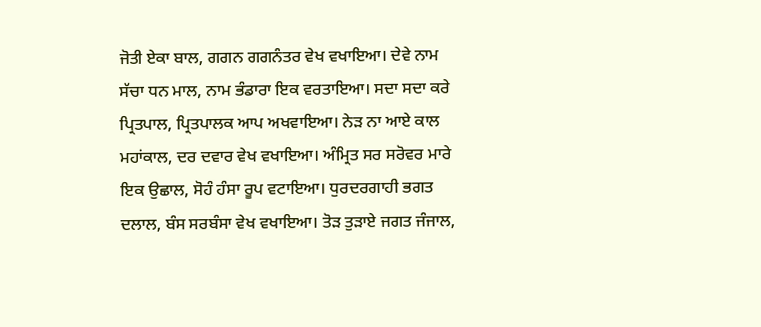ਜੋਤੀ ਏਕਾ ਬਾਲ, ਗਗਨ ਗਗਨੰਤਰ ਵੇਖ ਵਖਾਇਆ। ਦੇਵੇ ਨਾਮ ਸੱਚਾ ਧਨ ਮਾਲ, ਨਾਮ ਭੰਡਾਰਾ ਇਕ ਵਰਤਾਇਆ। ਸਦਾ ਸਦਾ ਕਰੇ ਪ੍ਰਿਤਪਾਲ, ਪ੍ਰਿਤਪਾਲਕ ਆਪ ਅਖਵਾਇਆ। ਨੇੜ ਨਾ ਆਏ ਕਾਲ ਮਹਾਂਕਾਲ, ਦਰ ਦਵਾਰ ਵੇਖ ਵਖਾਇਆ। ਅੰਮ੍ਰਿਤ ਸਰ ਸਰੋਵਰ ਮਾਰੇ ਇਕ ਉਛਾਲ, ਸੋਹੰ ਹੰਸਾ ਰੂਪ ਵਟਾਇਆ। ਧੁਰਦਰਗਾਹੀ ਭਗਤ ਦਲਾਲ, ਬੰਸ ਸਰਬੰਸਾ ਵੇਖ ਵਖਾਇਆ। ਤੋੜ ਤੁੜਾਏ ਜਗਤ ਜੰਜਾਲ,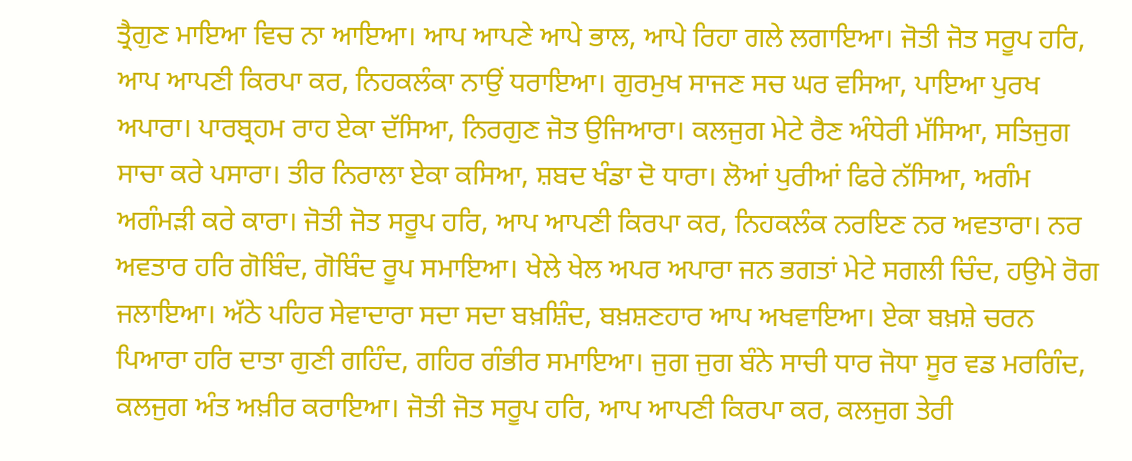ਤ੍ਰੈਗੁਣ ਮਾਇਆ ਵਿਚ ਨਾ ਆਇਆ। ਆਪ ਆਪਣੇ ਆਪੇ ਭਾਲ, ਆਪੇ ਰਿਹਾ ਗਲੇ ਲਗਾਇਆ। ਜੋਤੀ ਜੋਤ ਸਰੂਪ ਹਰਿ, ਆਪ ਆਪਣੀ ਕਿਰਪਾ ਕਰ, ਨਿਹਕਲੰਕਾ ਨਾਉਂ ਧਰਾਇਆ। ਗੁਰਮੁਖ ਸਾਜਣ ਸਚ ਘਰ ਵਸਿਆ, ਪਾਇਆ ਪੁਰਖ ਅਪਾਰਾ। ਪਾਰਬ੍ਰਹਮ ਰਾਹ ਏਕਾ ਦੱਸਿਆ, ਨਿਰਗੁਣ ਜੋਤ ਉਜਿਆਰਾ। ਕਲਜੁਗ ਮੇਟੇ ਰੈਣ ਅੰਧੇਰੀ ਮੱਸਿਆ, ਸਤਿਜੁਗ ਸਾਚਾ ਕਰੇ ਪਸਾਰਾ। ਤੀਰ ਨਿਰਾਲਾ ਏਕਾ ਕਸਿਆ, ਸ਼ਬਦ ਖੰਡਾ ਦੋ ਧਾਰਾ। ਲੋਆਂ ਪੁਰੀਆਂ ਫਿਰੇ ਨੱਸਿਆ, ਅਗੰਮ ਅਗੰਮੜੀ ਕਰੇ ਕਾਰਾ। ਜੋਤੀ ਜੋਤ ਸਰੂਪ ਹਰਿ, ਆਪ ਆਪਣੀ ਕਿਰਪਾ ਕਰ, ਨਿਹਕਲੰਕ ਨਰਇਣ ਨਰ ਅਵਤਾਰਾ। ਨਰ ਅਵਤਾਰ ਹਰਿ ਗੋਬਿੰਦ, ਗੋਬਿੰਦ ਰੂਪ ਸਮਾਇਆ। ਖੇਲੇ ਖੇਲ ਅਪਰ ਅਪਾਰਾ ਜਨ ਭਗਤਾਂ ਮੇਟੇ ਸਗਲੀ ਚਿੰਦ, ਹਉਮੇ ਰੋਗ ਜਲਾਇਆ। ਅੱਠੇ ਪਹਿਰ ਸੇਵਾਦਾਰਾ ਸਦਾ ਸਦਾ ਬਖ਼ਸ਼ਿੰਦ, ਬਖ਼ਸ਼ਣਹਾਰ ਆਪ ਅਖਵਾਇਆ। ਏਕਾ ਬਖ਼ਸ਼ੇ ਚਰਨ ਪਿਆਰਾ ਹਰਿ ਦਾਤਾ ਗੁਣੀ ਗਹਿੰਦ, ਗਹਿਰ ਗੰਭੀਰ ਸਮਾਇਆ। ਜੁਗ ਜੁਗ ਬੰਨੇ ਸਾਚੀ ਧਾਰ ਜੋਧਾ ਸੂਰ ਵਡ ਮਰਗਿੰਦ, ਕਲਜੁਗ ਅੰਤ ਅਖ਼ੀਰ ਕਰਾਇਆ। ਜੋਤੀ ਜੋਤ ਸਰੂਪ ਹਰਿ, ਆਪ ਆਪਣੀ ਕਿਰਪਾ ਕਰ, ਕਲਜੁਗ ਤੇਰੀ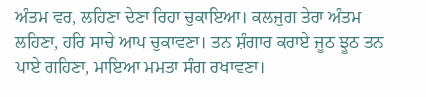ਅੰਤਮ ਵਰ, ਲਹਿਣਾ ਦੇਣਾ ਰਿਹਾ ਚੁਕਾਇਆ। ਕਲਜੁਗ ਤੇਰਾ ਅੰਤਮ ਲਹਿਣਾ, ਹਰਿ ਸਾਚੇ ਆਪ ਚੁਕਾਵਣਾ। ਤਨ ਸ਼ੰਗਾਰ ਕਰਾਏ ਜੂਠ ਝੂਠ ਤਨ ਪਾਏ ਗਹਿਣਾ, ਮਾਇਆ ਮਮਤਾ ਸੰਗ ਰਖਾਵਣਾ।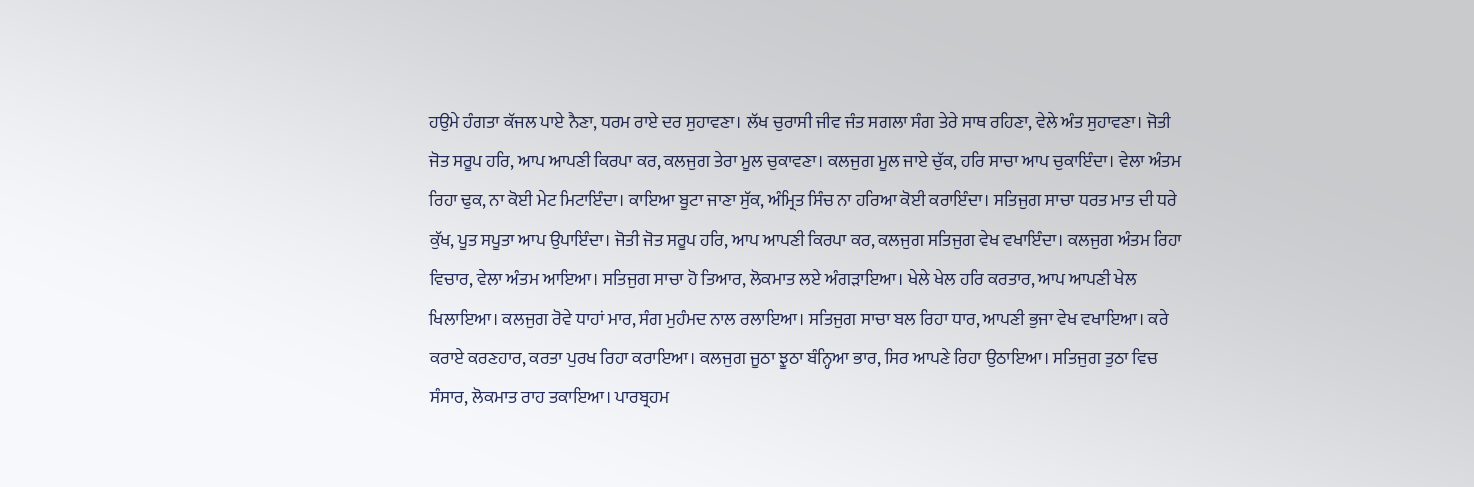ਹਉਮੇ ਹੰਗਤਾ ਕੱਜਲ ਪਾਏ ਨੈਣਾ, ਧਰਮ ਰਾਏ ਦਰ ਸੁਹਾਵਣਾ। ਲੱਖ ਚੁਰਾਸੀ ਜੀਵ ਜੰਤ ਸਗਲਾ ਸੰਗ ਤੇਰੇ ਸਾਥ ਰਹਿਣਾ, ਵੇਲੇ ਅੰਤ ਸੁਹਾਵਣਾ। ਜੋਤੀ ਜੋਤ ਸਰੂਪ ਹਰਿ, ਆਪ ਆਪਣੀ ਕਿਰਪਾ ਕਰ, ਕਲਜੁਗ ਤੇਰਾ ਮੂਲ ਚੁਕਾਵਣਾ। ਕਲਜੁਗ ਮੂਲ ਜਾਏ ਚੁੱਕ, ਹਰਿ ਸਾਚਾ ਆਪ ਚੁਕਾਇੰਦਾ। ਵੇਲਾ ਅੰਤਮ ਰਿਹਾ ਢੁਕ, ਨਾ ਕੋਈ ਮੇਟ ਮਿਟਾਇੰਦਾ। ਕਾਇਆ ਬੂਟਾ ਜਾਣਾ ਸੁੱਕ, ਅੰਮ੍ਰਿਤ ਸਿੰਚ ਨਾ ਹਰਿਆ ਕੋਈ ਕਰਾਇੰਦਾ। ਸਤਿਜੁਗ ਸਾਚਾ ਧਰਤ ਮਾਤ ਦੀ ਧਰੇ ਕੁੱਖ, ਪੂਤ ਸਪੂਤਾ ਆਪ ਉਪਾਇੰਦਾ। ਜੋਤੀ ਜੋਤ ਸਰੂਪ ਹਰਿ, ਆਪ ਆਪਣੀ ਕਿਰਪਾ ਕਰ, ਕਲਜੁਗ ਸਤਿਜੁਗ ਵੇਖ ਵਖਾਇੰਦਾ। ਕਲਜੁਗ ਅੰਤਮ ਰਿਹਾ ਵਿਚਾਰ, ਵੇਲਾ ਅੰਤਮ ਆਇਆ। ਸਤਿਜੁਗ ਸਾਚਾ ਹੋ ਤਿਆਰ, ਲੋਕਮਾਤ ਲਏ ਅੰਗੜਾਇਆ। ਖੇਲੇ ਖੇਲ ਹਰਿ ਕਰਤਾਰ, ਆਪ ਆਪਣੀ ਖੇਲ ਖਿਲਾਇਆ। ਕਲਜੁਗ ਰੋਵੇ ਧਾਹਾਂ ਮਾਰ, ਸੰਗ ਮੁਹੰਮਦ ਨਾਲ ਰਲਾਇਆ। ਸਤਿਜੁਗ ਸਾਚਾ ਬਲ ਰਿਹਾ ਧਾਰ, ਆਪਣੀ ਭੁਜਾ ਵੇਖ ਵਖਾਇਆ। ਕਰੇ ਕਰਾਏ ਕਰਣਹਾਰ, ਕਰਤਾ ਪੁਰਖ ਰਿਹਾ ਕਰਾਇਆ। ਕਲਜੁਗ ਜੂਠਾ ਝੂਠਾ ਬੰਨ੍ਹਿਆ ਭਾਰ, ਸਿਰ ਆਪਣੇ ਰਿਹਾ ਉਠਾਇਆ। ਸਤਿਜੁਗ ਤੁਠਾ ਵਿਚ ਸੰਸਾਰ, ਲੋਕਮਾਤ ਰਾਹ ਤਕਾਇਆ। ਪਾਰਬ੍ਰਹਮ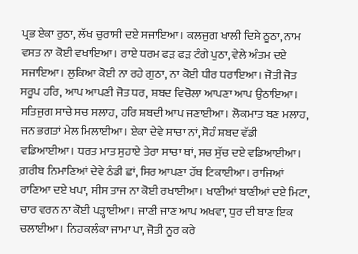ਪ੍ਰਭ ਏਕਾ ਰੁਠਾ, ਲੱਖ ਚੁਰਾਸੀ ਦਏ ਸਜਾਇਆ। ਕਲਜੁਗ ਖਾਲੀ ਦਿਸੇ ਠੂਠਾ, ਨਾਮ ਵਸਤ ਨਾ ਕੋਈ ਵਖਾਇਆ। ਰਾਏ ਧਰਮ ਫੜ ਫੜ ਟੰਗੇ ਪੁਠਾ, ਵੇਲੇ ਅੰਤਮ ਦਏ ਸਜਾਇਆ। ਲੁਕਿਆ ਕੋਈ ਨਾ ਰਹੇ ਗੁਠਾ, ਨਾ ਕੋਈ ਧੀਰ ਧਰਾਇਆ। ਜੋਤੀ ਜੋਤ ਸਰੂਪ ਹਰਿ, ਆਪ ਆਪਣੀ ਜੋਤ ਧਰ, ਸ਼ਬਦ ਵਿਚੋਲਾ ਆਪਣਾ ਆਪ ਉਠਾਇਆ। ਸਤਿਜੁਗ ਸਾਚੇ ਸਚ ਸਲਾਹ, ਹਰਿ ਸ਼ਬਦੀ ਆਪ ਜਣਾਈਆ। ਲੋਕਮਾਤ ਬਣ ਮਲਾਹ, ਜਨ ਭਗਤਾਂ ਮੇਲ ਮਿਲਾਈਆ। ਏਕਾ ਦੇਵੇ ਸਾਚਾ ਨਾਂ, ਸੋਹੰ ਸ਼ਬਦ ਵੱਡੀ ਵਡਿਆਈਆ। ਧਰਤ ਮਾਤ ਸੁਹਾਏ ਤੇਰਾ ਸਾਚਾ ਥਾਂ, ਸਚ ਸੁੱਚ ਦਏ ਵਡਿਆਈਆ। ਗ਼ਰੀਬ ਨਿਮਾਣਿਆਂ ਦੇਵੇ ਠੰਡੀ ਛਾਂ, ਸਿਰ ਆਪਣਾ ਹੱਥ ਟਿਕਾਈਆ। ਰਾਜਿਆਂ ਰਾਣਿਆ ਦਏ ਖਪਾ, ਸੀਸ ਤਾਜ ਨਾ ਕੋਈ ਰਖਾਈਆ। ਖਾਣੀਆਂ ਬਾਣੀਆਂ ਦਏ ਮਿਟਾ, ਚਾਰ ਵਰਨ ਨਾ ਕੋਈ ਪੜ੍ਹਾਈਆ। ਜਾਣੀ ਜਾਣ ਆਪ ਅਖਵਾ, ਧੁਰ ਦੀ ਬਾਣ ਇਕ ਚਲਾਈਆ। ਨਿਹਕਲੰਕਾ ਜਾਮਾ ਪਾ, ਜੋਤੀ ਨੂਰ ਕਰੇ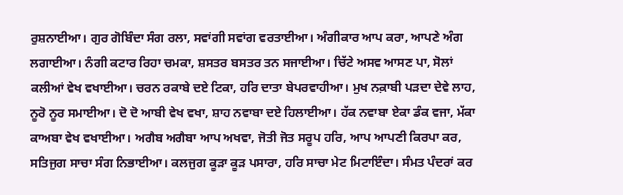ਰੁਸ਼ਨਾਈਆ। ਗੁਰ ਗੋਬਿੰਦਾ ਸੰਗ ਰਲਾ, ਸਵਾਂਗੀ ਸਵਾਂਗ ਵਰਤਾਈਆ। ਅੰਗੀਕਾਰ ਆਪ ਕਰਾ, ਆਪਣੇ ਅੰਗ ਲਗਾਈਆ। ਨੰਗੀ ਕਟਾਰ ਰਿਹਾ ਚਮਕਾ, ਸ਼ਸਤਰ ਬਸਤਰ ਤਨ ਸਜਾਈਆ। ਚਿੱਟੇ ਅਸਵ ਆਸਣ ਪਾ, ਸੋਲਾਂ ਕਲੀਆਂ ਵੇਖ ਵਖਾਈਆ। ਚਰਨ ਰਕਾਬੇ ਦਏ ਟਿਕਾ, ਹਰਿ ਦਾਤਾ ਬੇਪਰਵਾਹੀਆ। ਮੁਖ ਨਕ਼ਾਬੀ ਪੜਦਾ ਦੇਵੇ ਲਾਹ, ਨੂਰੋ ਨੂਰ ਸਮਾਈਆ। ਦੋ ਦੋ ਆਬੀ ਵੇਖ ਵਖਾ, ਸ਼ਾਹ ਨਵਾਬਾ ਦਏ ਹਿਲਾਈਆ। ਹੱਕ ਨਵਾਬਾ ਏਕਾ ਡੰਕ ਵਜਾ, ਮੱਕਾ ਕਾਅਬਾ ਵੇਖ ਵਖਾਈਆ। ਅਗੈਬ ਅਗੈਬਾ ਆਪ ਅਖਵਾ, ਜੋਤੀ ਜੋਤ ਸਰੂਪ ਹਰਿ, ਆਪ ਆਪਣੀ ਕਿਰਪਾ ਕਰ, ਸਤਿਜੁਗ ਸਾਚਾ ਸੰਗ ਨਿਭਾਈਆ। ਕਲਜੁਗ ਕੂੜਾ ਕੂੜ ਪਸਾਰਾ, ਹਰਿ ਸਾਚਾ ਮੇਟ ਮਿਟਾਇੰਦਾ। ਸੰਮਤ ਪੰਦਰਾਂ ਕਰ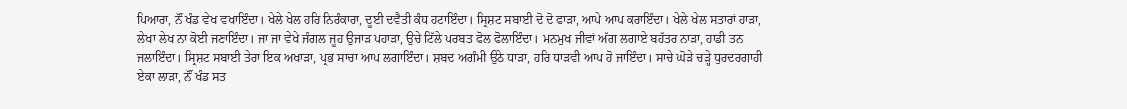ਪਿਆਰਾ, ਨੌਂ ਖੰਡ ਵੇਖ ਵਖਾਇੰਦਾ। ਖੇਲੇ ਖੇਲ ਹਰਿ ਨਿਰੰਕਾਰਾ, ਦੂਈ ਦਵੈਤੀ ਕੰਧ ਹਟਾਇੰਦਾ। ਸ੍ਰਿਸ਼ਟ ਸਬਾਈ ਦੋ ਦੋ ਫਾੜਾ, ਆਪੇ ਆਪ ਕਰਾਇੰਦਾ। ਖੇਲੇ ਖੇਲ ਸਤਾਰਾਂ ਹਾੜਾ, ਲੇਖਾ ਲੇਖ ਨਾ ਕੋਈ ਜਣਾਇੰਦਾ। ਜਾ ਜਾ ਵੇਖੇ ਜੰਗਲ ਜੂਹ ਉਜਾੜ ਪਹਾੜਾ, ਉਚੇ ਟਿੱਲੇ ਪਰਬਤ ਫੋਲ ਫੋਲਾਇੰਦਾ। ਮਨਮੁਖ ਜੀਵਾਂ ਅੱਗ ਲਗਾਏ ਬਹੱਤਰ ਨਾੜਾ, ਹਾਡੀ ਤਨ ਜਲਾਇੰਦਾ। ਸ੍ਰਿਸ਼ਟ ਸਬਾਈ ਤੇਰਾ ਇਕ ਅਖਾੜਾ, ਪ੍ਰਭ ਸਾਚਾ ਆਪ ਲਗਾਇੰਦਾ। ਸ਼ਬਦ ਅਗੰਮੀ ਉਠੇ ਧਾੜਾ, ਹਰਿ ਧਾੜਵੀ ਆਪ ਹੋ ਜਾਇੰਦਾ। ਸਾਚੇ ਘੋੜੇ ਚੜ੍ਹੇ ਧੁਰਦਰਗਾਹੀ ਏਕਾ ਲਾੜਾ, ਨੌਂ ਖੰਡ ਸਤ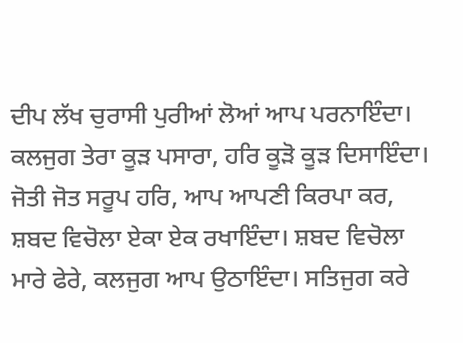ਦੀਪ ਲੱਖ ਚੁਰਾਸੀ ਪੁਰੀਆਂ ਲੋਆਂ ਆਪ ਪਰਨਾਇੰਦਾ। ਕਲਜੁਗ ਤੇਰਾ ਕੂੜ ਪਸਾਰਾ, ਹਰਿ ਕੂੜੋ ਕੂੜ ਦਿਸਾਇੰਦਾ। ਜੋਤੀ ਜੋਤ ਸਰੂਪ ਹਰਿ, ਆਪ ਆਪਣੀ ਕਿਰਪਾ ਕਰ, ਸ਼ਬਦ ਵਿਚੋਲਾ ਏਕਾ ਏਕ ਰਖਾਇੰਦਾ। ਸ਼ਬਦ ਵਿਚੋਲਾ ਮਾਰੇ ਫੇਰੇ, ਕਲਜੁਗ ਆਪ ਉਠਾਇੰਦਾ। ਸਤਿਜੁਗ ਕਰੇ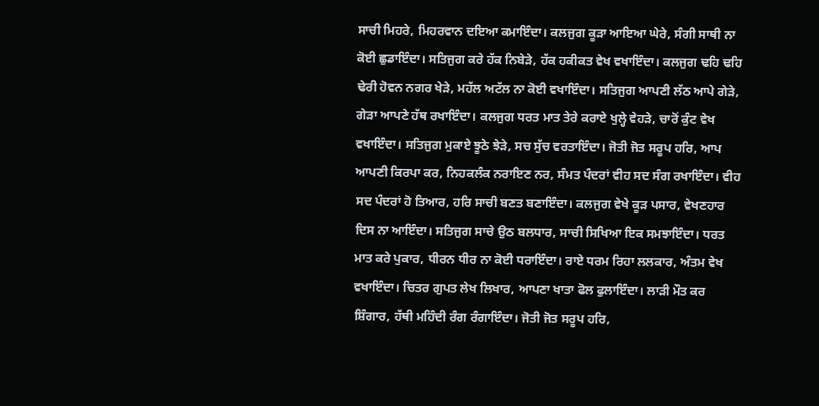ਸਾਚੀ ਮਿਹਰੇ, ਮਿਹਰਵਾਨ ਦਇਆ ਕਮਾਇੰਦਾ। ਕਲਜੁਗ ਕੂੜਾ ਆਇਆ ਘੇਰੇ, ਸੰਗੀ ਸਾਥੀ ਨਾ ਕੋਈ ਛੁਡਾਇੰਦਾ। ਸਤਿਜੁਗ ਕਰੇ ਹੱਕ ਨਿਬੇੜੇ, ਹੱਕ ਹਕੀਕਤ ਵੇਖ ਵਖਾਇੰਦਾ। ਕਲਜੁਗ ਢਹਿ ਢਹਿ ਢੇਰੀ ਹੋਵਨ ਨਗਰ ਖੇੜੇ, ਮਹੱਲ ਅਟੱਲ ਨਾ ਕੋਈ ਵਖਾਇੰਦਾ। ਸਤਿਜੁਗ ਆਪਣੀ ਲੱਠ ਆਪੇ ਗੇੜੇ, ਗੇੜਾ ਆਪਣੇ ਹੱਥ ਰਖਾਇੰਦਾ। ਕਲਜੁਗ ਧਰਤ ਮਾਤ ਤੇਰੇ ਕਰਾਏ ਖੁਲ੍ਹੇ ਵੇਹੜੇ, ਚਾਰੋਂ ਕੁੰਟ ਵੇਖ ਵਖਾਇੰਦਾ। ਸਤਿਜੁਗ ਮੁਕਾਏ ਝੂਠੇ ਝੇੜੇ, ਸਚ ਸੁੱਚ ਵਰਤਾਇੰਦਾ। ਜੋਤੀ ਜੋਤ ਸਰੂਪ ਹਰਿ, ਆਪ ਆਪਣੀ ਕਿਰਪਾ ਕਰ, ਨਿਹਕਲੰਕ ਨਰਾਇਣ ਨਰ, ਸੰਮਤ ਪੰਦਰਾਂ ਵੀਹ ਸਦ ਸੰਗ ਰਖਾਇੰਦਾ। ਵੀਹ ਸਦ ਪੰਦਰਾਂ ਹੋ ਤਿਆਰ, ਹਰਿ ਸਾਚੀ ਬਣਤ ਬਣਾਇੰਦਾ। ਕਲਜੁਗ ਵੇਖੇ ਕੂੜ ਪਸਾਰ, ਵੇਖਣਹਾਰ ਦਿਸ ਨਾ ਆਇੰਦਾ। ਸਤਿਜੁਗ ਸਾਚੇ ਉਠ ਬਲਧਾਰ, ਸਾਚੀ ਸਿਖਿਆ ਇਕ ਸਮਝਾਇੰਦਾ। ਧਰਤ ਮਾਤ ਕਰੇ ਪੁਕਾਰ, ਧੀਰਨ ਧੀਰ ਨਾ ਕੋਈ ਧਰਾਇੰਦਾ। ਰਾਏ ਧਰਮ ਰਿਹਾ ਲਲਕਾਰ, ਅੰਤਮ ਵੇਖ ਵਖਾਇੰਦਾ। ਚਿਤਰ ਗੁਪਤ ਲੇਖ ਲਿਖਾਰ, ਆਪਣਾ ਖਾਤਾ ਫੋਲ ਫੁਲਾਇੰਦਾ। ਲਾੜੀ ਮੌਤ ਕਰ ਸ਼ਿੰਗਾਰ, ਹੱਥੀ ਮਹਿੰਦੀ ਰੰਗ ਰੰਗਾਇੰਦਾ। ਜੋਤੀ ਜੋਤ ਸਰੂਪ ਹਰਿ,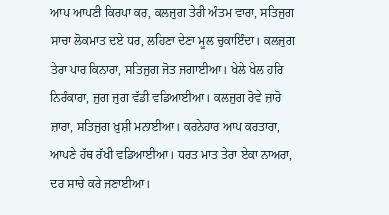ਆਪ ਆਪਣੀ ਕਿਰਪਾ ਕਰ, ਕਲਜੁਗ ਤੇਰੀ ਅੰਤਮ ਵਾਰਾ, ਸਤਿਜੁਗ ਸਾਚਾ ਲੋਕਮਾਤ ਦਏ ਧਰ, ਲਹਿਣਾ ਦੇਣਾ ਮੂਲ ਚੁਕਾਇੰਦਾ। ਕਲਜੁਗ ਤੇਰਾ ਪਾਰ ਕਿਨਾਰਾ, ਸਤਿਜੁਗ ਜੋਤ ਜਗਾਈਆ। ਖੇਲੇ ਖੇਲ ਹਰਿ ਨਿਰੰਕਾਰਾ, ਜੁਗ ਜੁਗ ਵੱਡੀ ਵਡਿਆਈਆ। ਕਲਜੁਗ ਰੋਵੇ ਜ਼ਾਰੋ ਜ਼ਾਰਾ, ਸਤਿਜੁਗ ਖ਼ੁਸ਼ੀ ਮਨਾਈਆ। ਕਰਨੇਹਾਰ ਆਪ ਕਰਤਾਰਾ, ਆਪਣੇ ਹੱਥ ਰੱਖੀ ਵਡਿਆਈਆ। ਧਰਤ ਮਾਤ ਤੇਰਾ ਏਕਾ ਨਾਅਰਾ, ਦਰ ਸਾਚੇ ਕਰੇ ਜਣਾਈਆ।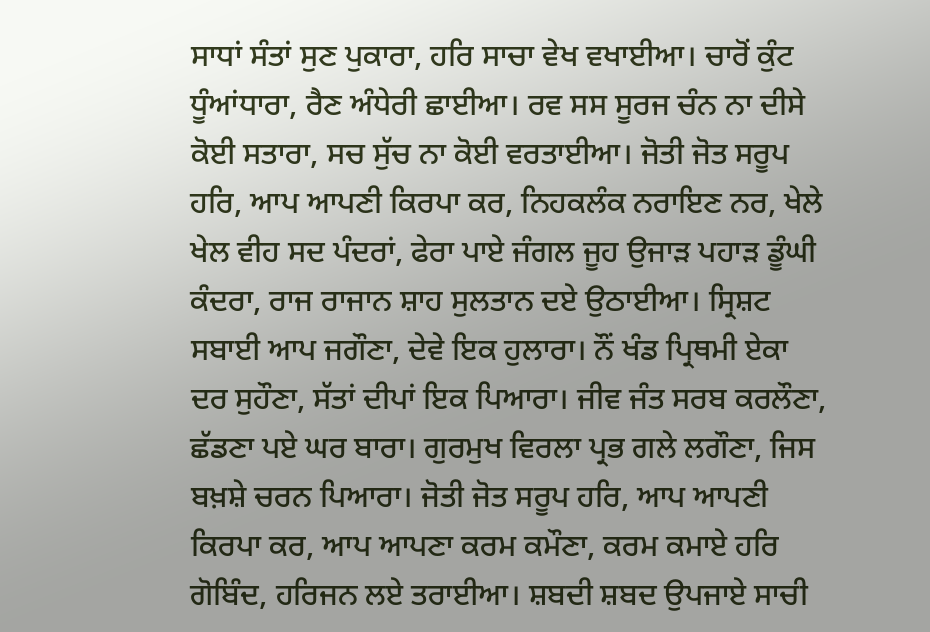ਸਾਧਾਂ ਸੰਤਾਂ ਸੁਣ ਪੁਕਾਰਾ, ਹਰਿ ਸਾਚਾ ਵੇਖ ਵਖਾਈਆ। ਚਾਰੋਂ ਕੁੰਟ ਧੂੰਆਂਧਾਰਾ, ਰੈਣ ਅੰਧੇਰੀ ਛਾਈਆ। ਰਵ ਸਸ ਸੂਰਜ ਚੰਨ ਨਾ ਦੀਸੇ ਕੋਈ ਸਤਾਰਾ, ਸਚ ਸੁੱਚ ਨਾ ਕੋਈ ਵਰਤਾਈਆ। ਜੋਤੀ ਜੋਤ ਸਰੂਪ ਹਰਿ, ਆਪ ਆਪਣੀ ਕਿਰਪਾ ਕਰ, ਨਿਹਕਲੰਕ ਨਰਾਇਣ ਨਰ, ਖੇਲੇ ਖੇਲ ਵੀਹ ਸਦ ਪੰਦਰਾਂ, ਫੇਰਾ ਪਾਏ ਜੰਗਲ ਜੂਹ ਉਜਾੜ ਪਹਾੜ ਡੂੰਘੀ ਕੰਦਰਾ, ਰਾਜ ਰਾਜਾਨ ਸ਼ਾਹ ਸੁਲਤਾਨ ਦਏ ਉਠਾਈਆ। ਸ੍ਰਿਸ਼ਟ ਸਬਾਈ ਆਪ ਜਗੌਣਾ, ਦੇਵੇ ਇਕ ਹੁਲਾਰਾ। ਨੌਂ ਖੰਡ ਪ੍ਰਿਥਮੀ ਏਕਾ ਦਰ ਸੁਹੌਣਾ, ਸੱਤਾਂ ਦੀਪਾਂ ਇਕ ਪਿਆਰਾ। ਜੀਵ ਜੰਤ ਸਰਬ ਕਰਲੌਣਾ, ਛੱਡਣਾ ਪਏ ਘਰ ਬਾਰਾ। ਗੁਰਮੁਖ ਵਿਰਲਾ ਪ੍ਰਭ ਗਲੇ ਲਗੌਣਾ, ਜਿਸ ਬਖ਼ਸ਼ੇ ਚਰਨ ਪਿਆਰਾ। ਜੋਤੀ ਜੋਤ ਸਰੂਪ ਹਰਿ, ਆਪ ਆਪਣੀ ਕਿਰਪਾ ਕਰ, ਆਪ ਆਪਣਾ ਕਰਮ ਕਮੌਣਾ, ਕਰਮ ਕਮਾਏ ਹਰਿ ਗੋਬਿੰਦ, ਹਰਿਜਨ ਲਏ ਤਰਾਈਆ। ਸ਼ਬਦੀ ਸ਼ਬਦ ਉਪਜਾਏ ਸਾਚੀ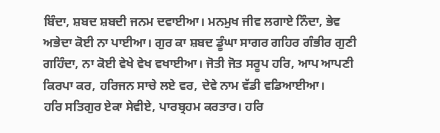ਬਿੰਦਾ, ਸ਼ਬਦ ਸ਼ਬਦੀ ਜਨਮ ਦਵਾਈਆ। ਮਨਮੁਖ ਜੀਵ ਲਗਾਏ ਨਿੰਦਾ, ਭੇਵ ਅਭੇਦਾ ਕੋਈ ਨਾ ਪਾਈਆ। ਗੁਰ ਕਾ ਸ਼ਬਦ ਡੂੰਘਾ ਸਾਗਰ ਗਹਿਰ ਗੰਭੀਰ ਗੁਣੀ ਗਹਿੰਦਾ, ਨਾ ਕੋਈ ਵੇਖੇ ਵੇਖ ਵਖਾਈਆ। ਜੋਤੀ ਜੋਤ ਸਰੂਪ ਹਰਿ, ਆਪ ਆਪਣੀ ਕਿਰਪਾ ਕਰ, ਹਰਿਜਨ ਸਾਚੇ ਲਏ ਵਰ, ਦੇਵੇ ਨਾਮ ਵੱਡੀ ਵਡਿਆਈਆ।
ਹਰਿ ਸਤਿਗੁਰ ਏਕਾ ਸੇਵੀਏ, ਪਾਰਬ੍ਰਹਮ ਕਰਤਾਰ। ਹਰਿ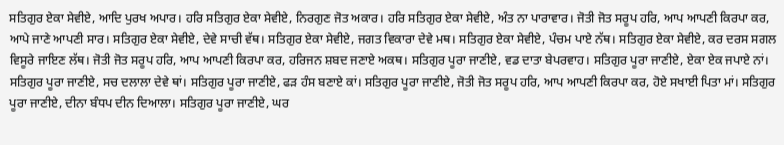ਸਤਿਗੁਰ ਏਕਾ ਸੇਵੀਏ, ਆਦਿ ਪੁਰਖ ਅਪਾਰ। ਹਰਿ ਸਤਿਗੁਰ ਏਕਾ ਸੇਵੀਏ, ਨਿਰਗੁਣ ਜੋਤ ਅਕਾਰ। ਹਰਿ ਸਤਿਗੁਰ ਏਕਾ ਸੇਵੀਏ, ਅੰਤ ਨਾ ਪਾਰਾਵਾਰ। ਜੋਤੀ ਜੋਤ ਸਰੂਪ ਹਰਿ, ਆਪ ਆਪਣੀ ਕਿਰਪਾ ਕਰ, ਆਪੇ ਜਾਣੇ ਆਪਣੀ ਸਾਰ। ਸਤਿਗੁਰ ਏਕਾ ਸੇਵੀਏ, ਦੇਵੇ ਸਾਚੀ ਵੱਥ। ਸਤਿਗੁਰ ਏਕਾ ਸੇਵੀਏ, ਜਗਤ ਵਿਕਾਰਾ ਦੇਵੇ ਮਥ। ਸਤਿਗੁਰ ਏਕਾ ਸੇਵੀਏ, ਪੰਚਮ ਪਾਏ ਨੱਥ। ਸਤਿਗੁਰ ਏਕਾ ਸੇਵੀਏ, ਕਰ ਦਰਸ ਸਗਲ ਵਿਸੂਰੇ ਜਾਇਣ ਲੱਥ। ਜੋਤੀ ਜੋਤ ਸਰੂਪ ਹਰਿ, ਆਪ ਆਪਣੀ ਕਿਰਪਾ ਕਰ, ਹਰਿਜਨ ਸ਼ਬਦ ਜਣਾਏ ਅਕਥ। ਸਤਿਗੁਰ ਪੂਰਾ ਜਾਣੀਏ, ਵਡ ਦਾਤਾ ਬੇਪਰਵਾਹ। ਸਤਿਗੁਰ ਪੂਰਾ ਜਾਣੀਏ, ਏਕਾ ਏਕ ਜਪਾਏ ਨਾਂ। ਸਤਿਗੁਰ ਪੂਰਾ ਜਾਣੀਏ, ਸਚ ਦਲਾਲਾ ਦੇਵੇ ਥਾਂ। ਸਤਿਗੁਰ ਪੂਰਾ ਜਾਣੀਏ, ਫੜ ਹੰਸ ਬਣਾਏ ਕਾਂ। ਸਤਿਗੁਰ ਪੂਰਾ ਜਾਣੀਏ, ਜੋਤੀ ਜੋਤ ਸਰੂਪ ਹਰਿ, ਆਪ ਆਪਣੀ ਕਿਰਪਾ ਕਰ, ਹੋਏ ਸਖਾਈ ਪਿਤਾ ਮਾਂ। ਸਤਿਗੁਰ ਪੂਰਾ ਜਾਣੀਏ, ਦੀਨਾ ਬੰਧਪ ਦੀਨ ਦਿਆਲਾ। ਸਤਿਗੁਰ ਪੂਰਾ ਜਾਣੀਏ, ਘਰ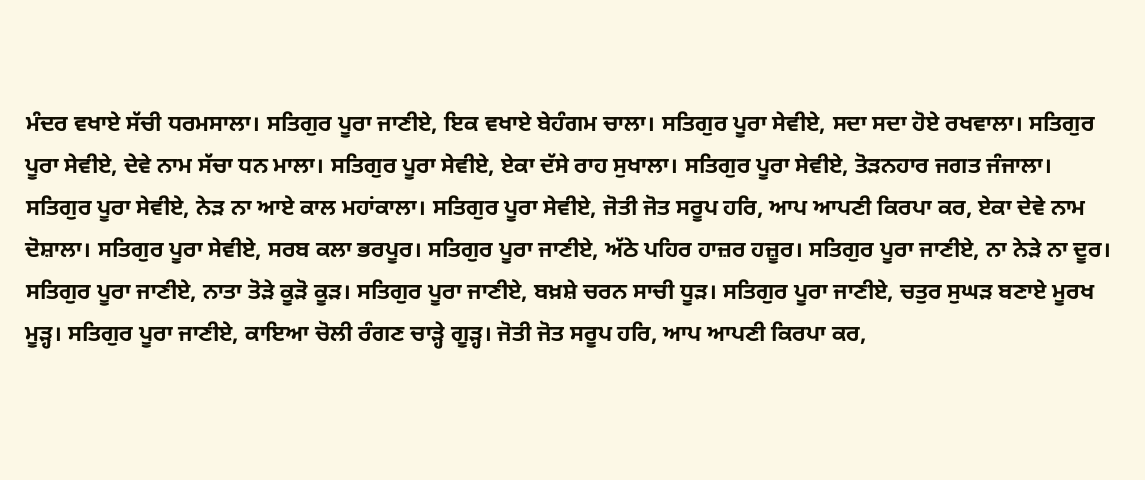ਮੰਦਰ ਵਖਾਏ ਸੱਚੀ ਧਰਮਸਾਲਾ। ਸਤਿਗੁਰ ਪੂਰਾ ਜਾਣੀਏ, ਇਕ ਵਖਾਏ ਬੇਹੰਗਮ ਚਾਲਾ। ਸਤਿਗੁਰ ਪੂਰਾ ਸੇਵੀਏ, ਸਦਾ ਸਦਾ ਹੋਏ ਰਖਵਾਲਾ। ਸਤਿਗੁਰ ਪੂਰਾ ਸੇਵੀਏ, ਦੇਵੇ ਨਾਮ ਸੱਚਾ ਧਨ ਮਾਲਾ। ਸਤਿਗੁਰ ਪੂਰਾ ਸੇਵੀਏ, ਏਕਾ ਦੱਸੇ ਰਾਹ ਸੁਖਾਲਾ। ਸਤਿਗੁਰ ਪੂਰਾ ਸੇਵੀਏ, ਤੋੜਨਹਾਰ ਜਗਤ ਜੰਜਾਲਾ। ਸਤਿਗੁਰ ਪੂਰਾ ਸੇਵੀਏ, ਨੇੜ ਨਾ ਆਏ ਕਾਲ ਮਹਾਂਕਾਲਾ। ਸਤਿਗੁਰ ਪੂਰਾ ਸੇਵੀਏ, ਜੋਤੀ ਜੋਤ ਸਰੂਪ ਹਰਿ, ਆਪ ਆਪਣੀ ਕਿਰਪਾ ਕਰ, ਏਕਾ ਦੇਵੇ ਨਾਮ ਦੋਸ਼ਾਲਾ। ਸਤਿਗੁਰ ਪੂਰਾ ਸੇਵੀਏ, ਸਰਬ ਕਲਾ ਭਰਪੂਰ। ਸਤਿਗੁਰ ਪੂਰਾ ਜਾਣੀਏ, ਅੱਠੇ ਪਹਿਰ ਹਾਜ਼ਰ ਹਜ਼ੂਰ। ਸਤਿਗੁਰ ਪੂਰਾ ਜਾਣੀਏ, ਨਾ ਨੇੜੇ ਨਾ ਦੂਰ। ਸਤਿਗੁਰ ਪੂਰਾ ਜਾਣੀਏ, ਨਾਤਾ ਤੋੜੇ ਕੂੜੋ ਕੂੜ। ਸਤਿਗੁਰ ਪੂਰਾ ਜਾਣੀਏ, ਬਖ਼ਸ਼ੇ ਚਰਨ ਸਾਚੀ ਧੂੜ। ਸਤਿਗੁਰ ਪੂਰਾ ਜਾਣੀਏ, ਚਤੁਰ ਸੁਘੜ ਬਣਾਏ ਮੂਰਖ ਮੂੜ੍ਹ। ਸਤਿਗੁਰ ਪੂਰਾ ਜਾਣੀਏ, ਕਾਇਆ ਚੋਲੀ ਰੰਗਣ ਚਾੜ੍ਹੇ ਗੂੜ੍ਹ। ਜੋਤੀ ਜੋਤ ਸਰੂਪ ਹਰਿ, ਆਪ ਆਪਣੀ ਕਿਰਪਾ ਕਰ,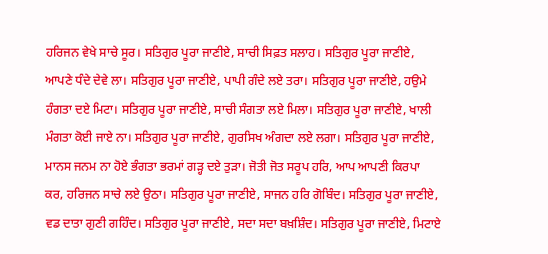ਹਰਿਜਨ ਵੇਖੇ ਸਾਚੇ ਸੂਰ। ਸਤਿਗੁਰ ਪੂਰਾ ਜਾਣੀਏ, ਸਾਚੀ ਸਿਫ਼ਤ ਸਲਾਹ। ਸਤਿਗੁਰ ਪੂਰਾ ਜਾਣੀਏ, ਆਪਣੇ ਧੰਦੇ ਦੇਵੇ ਲਾ। ਸਤਿਗੁਰ ਪੂਰਾ ਜਾਣੀਏ, ਪਾਪੀ ਗੰਦੇ ਲਏ ਤਰਾ। ਸਤਿਗੁਰ ਪੂਰਾ ਜਾਣੀਏ, ਹਉਮੇ ਹੰਗਤਾ ਦਏ ਮਿਟਾ। ਸਤਿਗੁਰ ਪੂਰਾ ਜਾਣੀਏ, ਸਾਚੀ ਸੰਗਤਾ ਲਏ ਮਿਲਾ। ਸਤਿਗੁਰ ਪੂਰਾ ਜਾਣੀਏ, ਖਾਲੀ ਮੰਗਤਾ ਕੋਈ ਜਾਏ ਨਾ। ਸਤਿਗੁਰ ਪੂਰਾ ਜਾਣੀਏ, ਗੁਰਸਿਖ ਅੰਗਦਾ ਲਏ ਲਗਾ। ਸਤਿਗੁਰ ਪੂਰਾ ਜਾਣੀਏ, ਮਾਨਸ ਜਨਮ ਨਾ ਹੋਏ ਭੰਗਤਾ ਭਰਮਾਂ ਗੜ੍ਹ ਦਏ ਤੁੜਾ। ਜੋਤੀ ਜੋਤ ਸਰੂਪ ਹਰਿ, ਆਪ ਆਪਣੀ ਕਿਰਪਾ ਕਰ, ਹਰਿਜਨ ਸਾਚੇ ਲਏ ਉਠਾ। ਸਤਿਗੁਰ ਪੂਰਾ ਜਾਣੀਏ, ਸਾਜਨ ਹਰਿ ਗੋਬਿੰਦ। ਸਤਿਗੁਰ ਪੂਰਾ ਜਾਣੀਏ, ਵਡ ਦਾਤਾ ਗੁਣੀ ਗਹਿੰਦ। ਸਤਿਗੁਰ ਪੂਰਾ ਜਾਣੀਏ, ਸਦਾ ਸਦਾ ਬਖ਼ਸ਼ਿੰਦ। ਸਤਿਗੁਰ ਪੂਰਾ ਜਾਣੀਏ, ਮਿਟਾਏ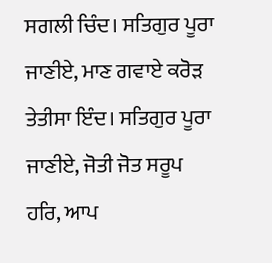ਸਗਲੀ ਚਿੰਦ। ਸਤਿਗੁਰ ਪੂਰਾ ਜਾਣੀਏ, ਮਾਣ ਗਵਾਏ ਕਰੋੜ ਤੇਤੀਸਾ ਇੰਦ। ਸਤਿਗੁਰ ਪੂਰਾ ਜਾਣੀਏ, ਜੋਤੀ ਜੋਤ ਸਰੂਪ ਹਰਿ, ਆਪ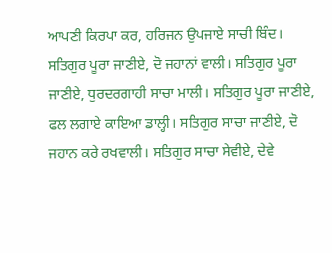ਆਪਣੀ ਕਿਰਪਾ ਕਰ, ਹਰਿਜਨ ਉਪਜਾਏ ਸਾਚੀ ਬਿੰਦ। ਸਤਿਗੁਰ ਪੂਰਾ ਜਾਣੀਏ, ਦੋ ਜਹਾਨਾਂ ਵਾਲੀ। ਸਤਿਗੁਰ ਪੂਰਾ ਜਾਣੀਏ, ਧੁਰਦਰਗਾਹੀ ਸਾਚਾ ਮਾਲੀ। ਸਤਿਗੁਰ ਪੂਰਾ ਜਾਣੀਏ, ਫਲ ਲਗਾਏ ਕਾਇਆ ਡਾਲ੍ਹੀ। ਸਤਿਗੁਰ ਸਾਚਾ ਜਾਣੀਏ, ਦੋ ਜਹਾਨ ਕਰੇ ਰਖਵਾਲੀ। ਸਤਿਗੁਰ ਸਾਚਾ ਸੇਵੀਏ, ਦੇਵੇ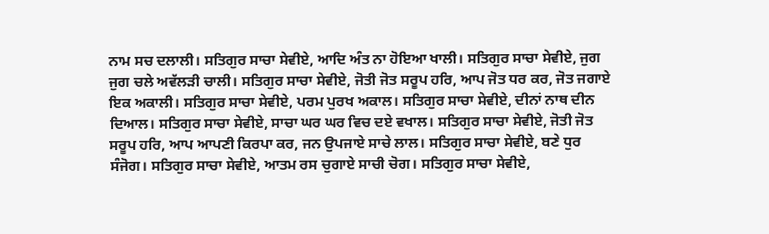ਨਾਮ ਸਚ ਦਲਾਲੀ। ਸਤਿਗੁਰ ਸਾਚਾ ਸੇਵੀਏ, ਆਦਿ ਅੰਤ ਨਾ ਹੋਇਆ ਖਾਲੀ। ਸਤਿਗੁਰ ਸਾਚਾ ਸੇਵੀਏ, ਜੁਗ ਜੁਗ ਚਲੇ ਅਵੱਲੜੀ ਚਾਲੀ। ਸਤਿਗੁਰ ਸਾਚਾ ਸੇਵੀਏ, ਜੋਤੀ ਜੋਤ ਸਰੂਪ ਹਰਿ, ਆਪ ਜੋਤ ਧਰ ਕਰ, ਜੋਤ ਜਗਾਏ ਇਕ ਅਕਾਲੀ। ਸਤਿਗੁਰ ਸਾਚਾ ਸੇਵੀਏ, ਪਰਮ ਪੁਰਖ ਅਕਾਲ। ਸਤਿਗੁਰ ਸਾਚਾ ਸੇਵੀਏ, ਦੀਨਾਂ ਨਾਥ ਦੀਨ ਦਿਆਲ। ਸਤਿਗੁਰ ਸਾਚਾ ਸੇਵੀਏ, ਸਾਚਾ ਘਰ ਘਰ ਵਿਚ ਦਏ ਵਖਾਲ। ਸਤਿਗੁਰ ਸਾਚਾ ਸੇਵੀਏ, ਜੋਤੀ ਜੋਤ ਸਰੂਪ ਹਰਿ, ਆਪ ਆਪਣੀ ਕਿਰਪਾ ਕਰ, ਜਨ ਉਪਜਾਏ ਸਾਚੇ ਲਾਲ। ਸਤਿਗੁਰ ਸਾਚਾ ਸੇਵੀਏ, ਬਣੇ ਧੁਰ ਸੰਜੋਗ। ਸਤਿਗੁਰ ਸਾਚਾ ਸੇਵੀਏ, ਆਤਮ ਰਸ ਚੁਗਾਏ ਸਾਚੀ ਚੋਗ। ਸਤਿਗੁਰ ਸਾਚਾ ਸੇਵੀਏ,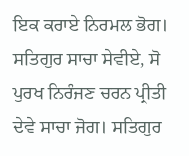ਇਕ ਕਰਾਏ ਨਿਰਮਲ ਭੋਗ। ਸਤਿਗੁਰ ਸਾਚਾ ਸੇਵੀਏ, ਸੋ ਪੁਰਖ ਨਿਰੰਜਣ ਚਰਨ ਪ੍ਰੀਤੀ ਦੇਵੇ ਸਾਚਾ ਜੋਗ। ਸਤਿਗੁਰ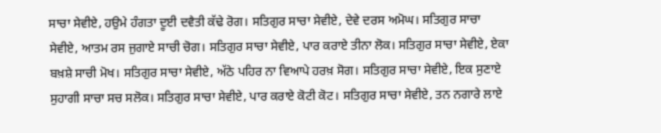ਸਾਚਾ ਸੇਵੀਏ, ਹਉਮੇ ਹੰਗਤਾ ਦੂਈ ਦਵੈਤੀ ਕੱਢੇ ਰੋਗ। ਸਤਿਗੁਰ ਸਾਚਾ ਸੇਵੀਏ, ਦੇਵੇ ਦਰਸ ਅਮੋਘ। ਸਤਿਗੁਰ ਸਾਚਾ ਸੇਵੀਏ, ਆਤਮ ਰਸ ਜੁਗਾਏ ਸਾਚੀ ਚੋਗ। ਸਤਿਗੁਰ ਸਾਚਾ ਸੇਵੀਏ, ਪਾਰ ਕਰਾਏ ਤੀਨਾ ਲੋਕ। ਸਤਿਗੁਰ ਸਾਚਾ ਸੇਵੀਏ, ਏਕਾ ਬਖ਼ਸ਼ੇ ਸਾਚੀ ਮੋਖ। ਸਤਿਗੁਰ ਸਾਚਾ ਸੇਵੀਏ, ਅੱਠੇ ਪਹਿਰ ਨਾ ਵਿਆਪੇ ਹਰਖ਼ ਸੋਗ। ਸਤਿਗੁਰ ਸਾਚਾ ਸੇਵੀਏ, ਇਕ ਸੁਣਾਏ ਸੁਹਾਗੀ ਸਾਚਾ ਸਚ ਸਲੋਕ। ਸਤਿਗੁਰ ਸਾਚਾ ਸੇਵੀਏ, ਪਾਰ ਕਰਾਏ ਕੋਟੀ ਕੋਟ। ਸਤਿਗੁਰ ਸਾਚਾ ਸੇਵੀਏ, ਤਨ ਨਗਾਰੇ ਲਾਏ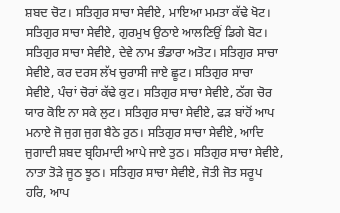ਸ਼ਬਦ ਚੋਟ। ਸਤਿਗੁਰ ਸਾਚਾ ਸੇਵੀਏ, ਮਾਇਆ ਮਮਤਾ ਕੱਢੇ ਖੋਟ। ਸਤਿਗੁਰ ਸਾਚਾ ਸੇਵੀਏ, ਗੁਰਮੁਖ ਉਠਾਏ ਆਲਣਿਉਂ ਡਿਗੇ ਬੋਟ। ਸਤਿਗੁਰ ਸਾਚਾ ਸੇਵੀਏ, ਦੇਵੇ ਨਾਮ ਭੰਡਾਰਾ ਅਤੋਟ। ਸਤਿਗੁਰ ਸਾਚਾ ਸੇਵੀਏ, ਕਰ ਦਰਸ ਲੱਖ ਚੁਰਾਸੀ ਜਾਏ ਛੂਟ। ਸਤਿਗੁਰ ਸਾਚਾ ਸੇਵੀਏ, ਪੰਚਾਂ ਚੋਰਾਂ ਕੱਢੇ ਕੁਟ। ਸਤਿਗੁਰ ਸਾਚਾ ਸੇਵੀਏ, ਠੱਗ ਚੋਰ ਯਾਰ ਕੋਇ ਨਾ ਸਕੇ ਲੁਟ। ਸਤਿਗੁਰ ਸਾਚਾ ਸੇਵੀਏ, ਫੜ ਬਾਂਹੋਂ ਆਪ ਮਨਾਏ ਜੋ ਜੁਗ ਜੁਗ ਬੈਠੇ ਰੁਠ। ਸਤਿਗੁਰ ਸਾਚਾ ਸੇਵੀਏ, ਆਦਿ ਜੁਗਾਦੀ ਸ਼ਬਦ ਬ੍ਰਹਿਮਾਦੀ ਆਪੇ ਜਾਏ ਤੁਠ। ਸਤਿਗੁਰ ਸਾਚਾ ਸੇਵੀਏ, ਨਾਤਾ ਤੋੜੇ ਜੂਠ ਝੂਠ। ਸਤਿਗੁਰ ਸਾਚਾ ਸੇਵੀਏ, ਜੋਤੀ ਜੋਤ ਸਰੂਪ ਹਰਿ, ਆਪ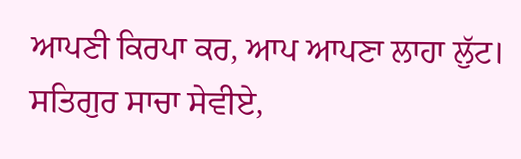ਆਪਣੀ ਕਿਰਪਾ ਕਰ, ਆਪ ਆਪਣਾ ਲਾਹਾ ਲੁੱਟ। ਸਤਿਗੁਰ ਸਾਚਾ ਸੇਵੀਏ,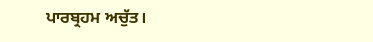ਪਾਰਬ੍ਰਹਮ ਅਚੁੱਤ।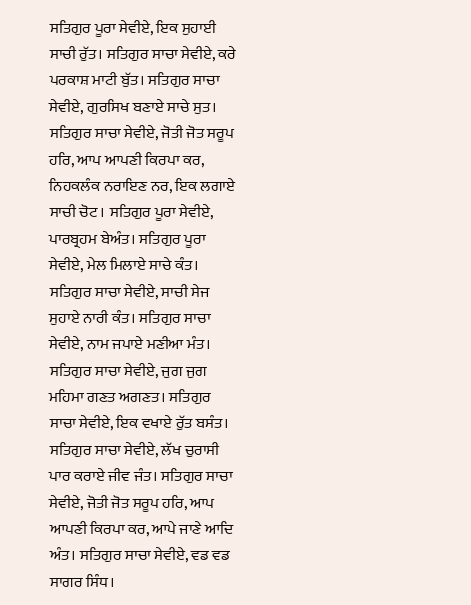ਸਤਿਗੁਰ ਪੂਰਾ ਸੇਵੀਏ, ਇਕ ਸੁਹਾਈ ਸਾਚੀ ਰੁੱਤ। ਸਤਿਗੁਰ ਸਾਚਾ ਸੇਵੀਏ, ਕਰੇ ਪਰਕਾਸ਼ ਮਾਟੀ ਬੁੱਤ। ਸਤਿਗੁਰ ਸਾਚਾ ਸੇਵੀਏ, ਗੁਰਸਿਖ ਬਣਾਏ ਸਾਚੇ ਸੁਤ। ਸਤਿਗੁਰ ਸਾਚਾ ਸੇਵੀਏ, ਜੋਤੀ ਜੋਤ ਸਰੂਪ ਹਰਿ, ਆਪ ਆਪਣੀ ਕਿਰਪਾ ਕਰ, ਨਿਹਕਲੰਕ ਨਰਾਇਣ ਨਰ, ਇਕ ਲਗਾਏ ਸਾਚੀ ਚੋਟ। ਸਤਿਗੁਰ ਪੂਰਾ ਸੇਵੀਏ, ਪਾਰਬ੍ਰਹਮ ਬੇਅੰਤ। ਸਤਿਗੁਰ ਪੂਰਾ ਸੇਵੀਏ, ਮੇਲ ਮਿਲਾਏ ਸਾਚੇ ਕੰਤ। ਸਤਿਗੁਰ ਸਾਚਾ ਸੇਵੀਏ, ਸਾਚੀ ਸੇਜ ਸੁਹਾਏ ਨਾਰੀ ਕੰਤ। ਸਤਿਗੁਰ ਸਾਚਾ ਸੇਵੀਏ, ਨਾਮ ਜਪਾਏ ਮਣੀਆ ਮੰਤ। ਸਤਿਗੁਰ ਸਾਚਾ ਸੇਵੀਏ, ਜੁਗ ਜੁਗ ਮਹਿਮਾ ਗਣਤ ਅਗਣਤ। ਸਤਿਗੁਰ ਸਾਚਾ ਸੇਵੀਏ, ਇਕ ਵਖਾਏ ਰੁੱਤ ਬਸੰਤ। ਸਤਿਗੁਰ ਸਾਚਾ ਸੇਵੀਏ, ਲੱਖ ਚੁਰਾਸੀ ਪਾਰ ਕਰਾਏ ਜੀਵ ਜੰਤ। ਸਤਿਗੁਰ ਸਾਚਾ ਸੇਵੀਏ, ਜੋਤੀ ਜੋਤ ਸਰੂਪ ਹਰਿ, ਆਪ ਆਪਣੀ ਕਿਰਪਾ ਕਰ, ਆਪੇ ਜਾਣੇ ਆਦਿ ਅੰਤ। ਸਤਿਗੁਰ ਸਾਚਾ ਸੇਵੀਏ, ਵਡ ਵਡ ਸਾਗਰ ਸਿੰਧ।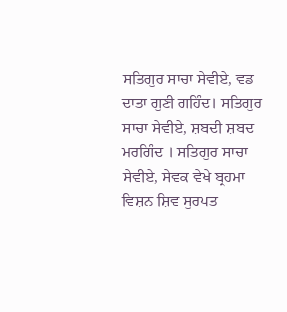ਸਤਿਗੁਰ ਸਾਚਾ ਸੇਵੀਏ, ਵਡ ਦਾਤਾ ਗੁਣੀ ਗਹਿੰਦ। ਸਤਿਗੁਰ ਸਾਚਾ ਸੇਵੀਏ, ਸ਼ਬਦੀ ਸ਼ਬਦ ਮਰਗਿੰਦ । ਸਤਿਗੁਰ ਸਾਚਾ ਸੇਵੀਏ, ਸੇਵਕ ਵੇਖੇ ਬ੍ਰਹਮਾ ਵਿਸ਼ਨ ਸ਼ਿਵ ਸੁਰਪਤ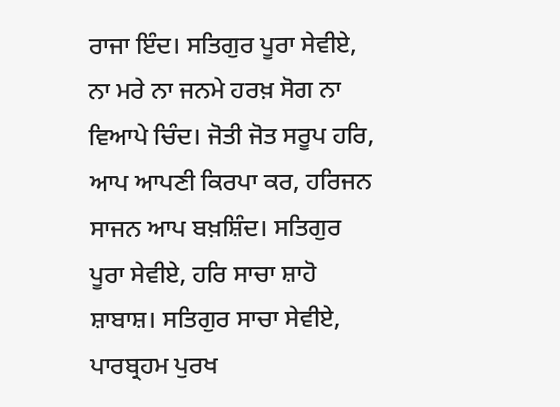ਰਾਜਾ ਇੰਦ। ਸਤਿਗੁਰ ਪੂਰਾ ਸੇਵੀਏ, ਨਾ ਮਰੇ ਨਾ ਜਨਮੇ ਹਰਖ਼ ਸੋਗ ਨਾ ਵਿਆਪੇ ਚਿੰਦ। ਜੋਤੀ ਜੋਤ ਸਰੂਪ ਹਰਿ, ਆਪ ਆਪਣੀ ਕਿਰਪਾ ਕਰ, ਹਰਿਜਨ ਸਾਜਨ ਆਪ ਬਖ਼ਸ਼ਿੰਦ। ਸਤਿਗੁਰ ਪੂਰਾ ਸੇਵੀਏ, ਹਰਿ ਸਾਚਾ ਸ਼ਾਹੋ ਸ਼ਾਬਾਸ਼। ਸਤਿਗੁਰ ਸਾਚਾ ਸੇਵੀਏ, ਪਾਰਬ੍ਰਹਮ ਪੁਰਖ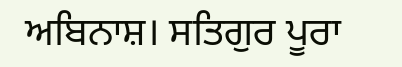ਅਬਿਨਾਸ਼। ਸਤਿਗੁਰ ਪੂਰਾ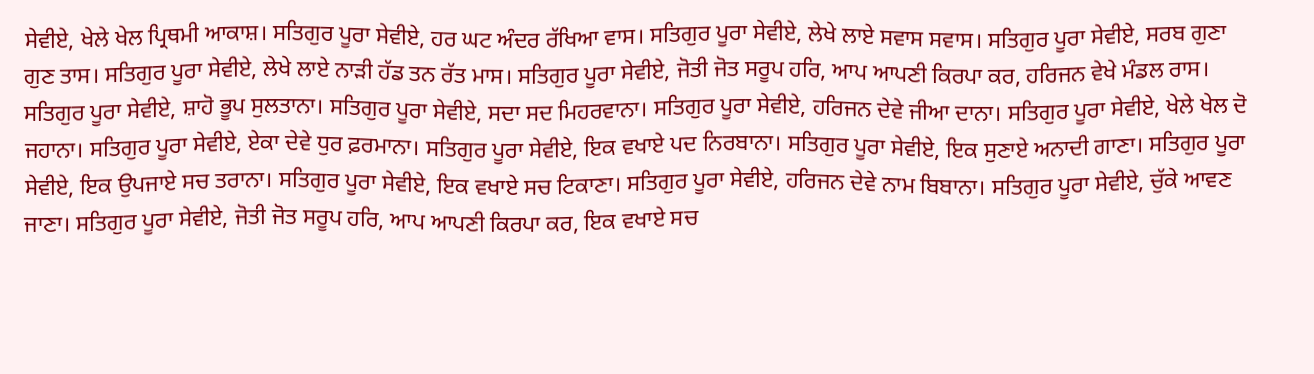ਸੇਵੀਏ, ਖੇਲੇ ਖੇਲ ਪ੍ਰਿਥਮੀ ਆਕਾਸ਼। ਸਤਿਗੁਰ ਪੂਰਾ ਸੇਵੀਏ, ਹਰ ਘਟ ਅੰਦਰ ਰੱਖਿਆ ਵਾਸ। ਸਤਿਗੁਰ ਪੂਰਾ ਸੇਵੀਏ, ਲੇਖੇ ਲਾਏ ਸਵਾਸ ਸਵਾਸ। ਸਤਿਗੁਰ ਪੂਰਾ ਸੇਵੀਏ, ਸਰਬ ਗੁਣਾ ਗੁਣ ਤਾਸ। ਸਤਿਗੁਰ ਪੂਰਾ ਸੇਵੀਏ, ਲੇਖੇ ਲਾਏ ਨਾੜੀ ਹੱਡ ਤਨ ਰੱਤ ਮਾਸ। ਸਤਿਗੁਰ ਪੂਰਾ ਸੇਵੀਏ, ਜੋਤੀ ਜੋਤ ਸਰੂਪ ਹਰਿ, ਆਪ ਆਪਣੀ ਕਿਰਪਾ ਕਰ, ਹਰਿਜਨ ਵੇਖੇ ਮੰਡਲ ਰਾਸ। ਸਤਿਗੁਰ ਪੂਰਾ ਸੇਵੀਏ, ਸ਼ਾਹੋ ਭੂਪ ਸੁਲਤਾਨਾ। ਸਤਿਗੁਰ ਪੂਰਾ ਸੇਵੀਏ, ਸਦਾ ਸਦ ਮਿਹਰਵਾਨਾ। ਸਤਿਗੁਰ ਪੂਰਾ ਸੇਵੀਏ, ਹਰਿਜਨ ਦੇਵੇ ਜੀਆ ਦਾਨਾ। ਸਤਿਗੁਰ ਪੂਰਾ ਸੇਵੀਏ, ਖੇਲੇ ਖੇਲ ਦੋ ਜਹਾਨਾ। ਸਤਿਗੁਰ ਪੂਰਾ ਸੇਵੀਏ, ਏਕਾ ਦੇਵੇ ਧੁਰ ਫ਼ਰਮਾਨਾ। ਸਤਿਗੁਰ ਪੂਰਾ ਸੇਵੀਏ, ਇਕ ਵਖਾਏ ਪਦ ਨਿਰਬਾਨਾ। ਸਤਿਗੁਰ ਪੂਰਾ ਸੇਵੀਏ, ਇਕ ਸੁਣਾਏ ਅਨਾਦੀ ਗਾਣਾ। ਸਤਿਗੁਰ ਪੂਰਾ ਸੇਵੀਏ, ਇਕ ਉਪਜਾਏ ਸਚ ਤਰਾਨਾ। ਸਤਿਗੁਰ ਪੂਰਾ ਸੇਵੀਏ, ਇਕ ਵਖਾਏ ਸਚ ਟਿਕਾਣਾ। ਸਤਿਗੁਰ ਪੂਰਾ ਸੇਵੀਏ, ਹਰਿਜਨ ਦੇਵੇ ਨਾਮ ਬਿਬਾਨਾ। ਸਤਿਗੁਰ ਪੂਰਾ ਸੇਵੀਏ, ਚੁੱਕੇ ਆਵਣ ਜਾਣਾ। ਸਤਿਗੁਰ ਪੂਰਾ ਸੇਵੀਏ, ਜੋਤੀ ਜੋਤ ਸਰੂਪ ਹਰਿ, ਆਪ ਆਪਣੀ ਕਿਰਪਾ ਕਰ, ਇਕ ਵਖਾਏ ਸਚ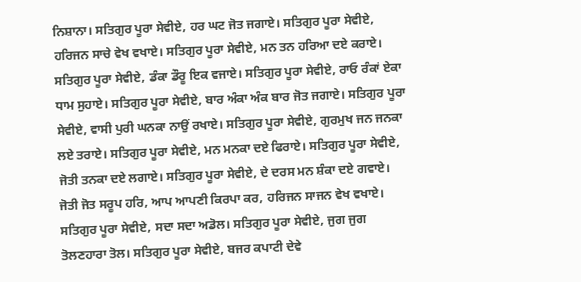ਨਿਸ਼ਾਨਾ। ਸਤਿਗੁਰ ਪੂਰਾ ਸੇਵੀਏ, ਹਰ ਘਟ ਜੋਤ ਜਗਾਏ। ਸਤਿਗੁਰ ਪੂਰਾ ਸੇਵੀਏ, ਹਰਿਜਨ ਸਾਚੇ ਵੇਖ ਵਖਾਏ। ਸਤਿਗੁਰ ਪੂਰਾ ਸੇਵੀਏ, ਮਨ ਤਨ ਹਰਿਆ ਦਏ ਕਰਾਏ। ਸਤਿਗੁਰ ਪੂਰਾ ਸੇਵੀਏ, ਡੰਕਾ ਡੌਰੂ ਇਕ ਵਜਾਏ। ਸਤਿਗੁਰ ਪੂਰਾ ਸੇਵੀਏ, ਰਾਓ ਰੰਕਾਂ ਏਕਾ ਧਾਮ ਸੁਹਾਏ। ਸਤਿਗੁਰ ਪੂਰਾ ਸੇਵੀਏ, ਬਾਰ ਅੰਕਾ ਅੰਕ ਬਾਰ ਜੋਤ ਜਗਾਏ। ਸਤਿਗੁਰ ਪੂਰਾ ਸੇਵੀਏ, ਵਾਸੀ ਪੁਰੀ ਘਨਕਾ ਨਾਉਂ ਰਖਾਏ। ਸਤਿਗੁਰ ਪੂਰਾ ਸੇਵੀਏ, ਗੁਰਮੁਖ ਜਨ ਜਨਕਾ ਲਏ ਤਰਾਏ। ਸਤਿਗੁਰ ਪੂਰਾ ਸੇਵੀਏ, ਮਨ ਮਨਕਾ ਦਏ ਫਿਰਾਏ। ਸਤਿਗੁਰ ਪੂਰਾ ਸੇਵੀਏ, ਜੋਤੀ ਤਨਕਾ ਦਏ ਲਗਾਏ। ਸਤਿਗੁਰ ਪੂਰਾ ਸੇਵੀਏ, ਦੇ ਦਰਸ ਮਨ ਸ਼ੰਕਾ ਦਏ ਗਵਾਏ। ਜੋਤੀ ਜੋਤ ਸਰੂਪ ਹਰਿ, ਆਪ ਆਪਣੀ ਕਿਰਪਾ ਕਰ, ਹਰਿਜਨ ਸਾਜਨ ਵੇਖ ਵਖਾਏ। ਸਤਿਗੁਰ ਪੂਰਾ ਸੇਵੀਏ, ਸਦਾ ਸਦਾ ਅਡੋਲ। ਸਤਿਗੁਰ ਪੂਰਾ ਸੇਵੀਏ, ਜੁਗ ਜੁਗ ਤੋਲਣਹਾਰਾ ਤੋਲ। ਸਤਿਗੁਰ ਪੂਰਾ ਸੇਵੀਏ, ਬਜਰ ਕਪਾਟੀ ਦੇਵੇ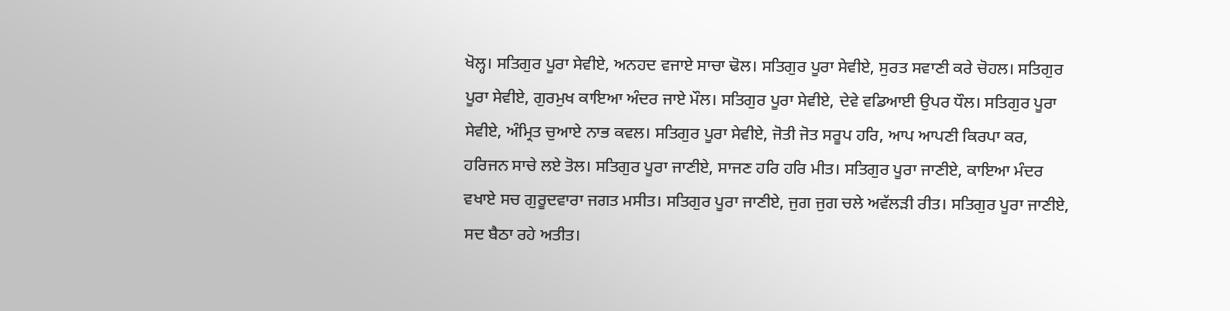ਖੋਲ੍ਹ। ਸਤਿਗੁਰ ਪੂਰਾ ਸੇਵੀਏ, ਅਨਹਦ ਵਜਾਏ ਸਾਚਾ ਢੋਲ। ਸਤਿਗੁਰ ਪੂਰਾ ਸੇਵੀਏ, ਸੁਰਤ ਸਵਾਣੀ ਕਰੇ ਚੋਹਲ। ਸਤਿਗੁਰ ਪੂਰਾ ਸੇਵੀਏ, ਗੁਰਮੁਖ ਕਾਇਆ ਅੰਦਰ ਜਾਏ ਮੌਲ। ਸਤਿਗੁਰ ਪੂਰਾ ਸੇਵੀਏ, ਦੇਵੇ ਵਡਿਆਈ ਉਪਰ ਧੌਲ। ਸਤਿਗੁਰ ਪੂਰਾ ਸੇਵੀਏ, ਅੰਮ੍ਰਿਤ ਚੁਆਏ ਨਾਭ ਕਵਲ। ਸਤਿਗੁਰ ਪੂਰਾ ਸੇਵੀਏ, ਜੋਤੀ ਜੋਤ ਸਰੂਪ ਹਰਿ, ਆਪ ਆਪਣੀ ਕਿਰਪਾ ਕਰ, ਹਰਿਜਨ ਸਾਚੇ ਲਏ ਤੋਲ। ਸਤਿਗੁਰ ਪੂਰਾ ਜਾਣੀਏ, ਸਾਜਣ ਹਰਿ ਹਰਿ ਮੀਤ। ਸਤਿਗੁਰ ਪੂਰਾ ਜਾਣੀਏ, ਕਾਇਆ ਮੰਦਰ ਵਖਾਏ ਸਚ ਗੁਰੂਦਵਾਰਾ ਜਗਤ ਮਸੀਤ। ਸਤਿਗੁਰ ਪੂਰਾ ਜਾਣੀਏ, ਜੁਗ ਜੁਗ ਚਲੇ ਅਵੱਲੜੀ ਰੀਤ। ਸਤਿਗੁਰ ਪੂਰਾ ਜਾਣੀਏ, ਸਦ ਬੈਠਾ ਰਹੇ ਅਤੀਤ।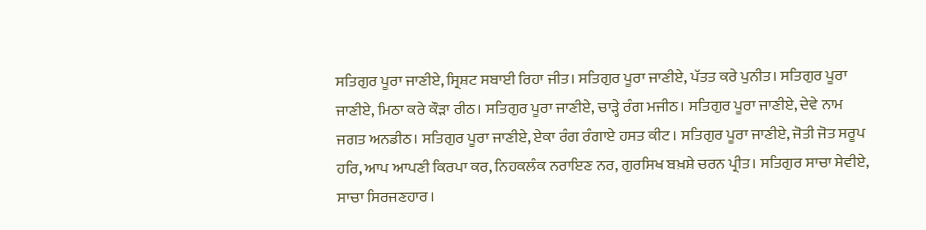ਸਤਿਗੁਰ ਪੂਰਾ ਜਾਣੀਏ, ਸ੍ਰਿਸ਼ਟ ਸਬਾਈ ਰਿਹਾ ਜੀਤ। ਸਤਿਗੁਰ ਪੂਰਾ ਜਾਣੀਏ, ਪੱਤਤ ਕਰੇ ਪੁਨੀਤ। ਸਤਿਗੁਰ ਪੂਰਾ ਜਾਣੀਏ, ਮਿਠਾ ਕਰੇ ਕੌੜਾ ਰੀਠ। ਸਤਿਗੁਰ ਪੂਰਾ ਜਾਣੀਏ, ਚਾੜ੍ਹੇ ਰੰਗ ਮਜੀਠ। ਸਤਿਗੁਰ ਪੂਰਾ ਜਾਣੀਏ, ਦੇਵੇ ਨਾਮ ਜਗਤ ਅਨਡੀਠ। ਸਤਿਗੁਰ ਪੂਰਾ ਜਾਣੀਏ, ਏਕਾ ਰੰਗ ਰੰਗਾਏ ਹਸਤ ਕੀਟ। ਸਤਿਗੁਰ ਪੂਰਾ ਜਾਣੀਏ, ਜੋਤੀ ਜੋਤ ਸਰੂਪ ਹਰਿ, ਆਪ ਆਪਣੀ ਕਿਰਪਾ ਕਰ, ਨਿਹਕਲੰਕ ਨਰਾਇਣ ਨਰ, ਗੁਰਸਿਖ ਬਖ਼ਸ਼ੇ ਚਰਨ ਪ੍ਰੀਤ। ਸਤਿਗੁਰ ਸਾਚਾ ਸੇਵੀਏ, ਸਾਚਾ ਸਿਰਜਣਹਾਰ।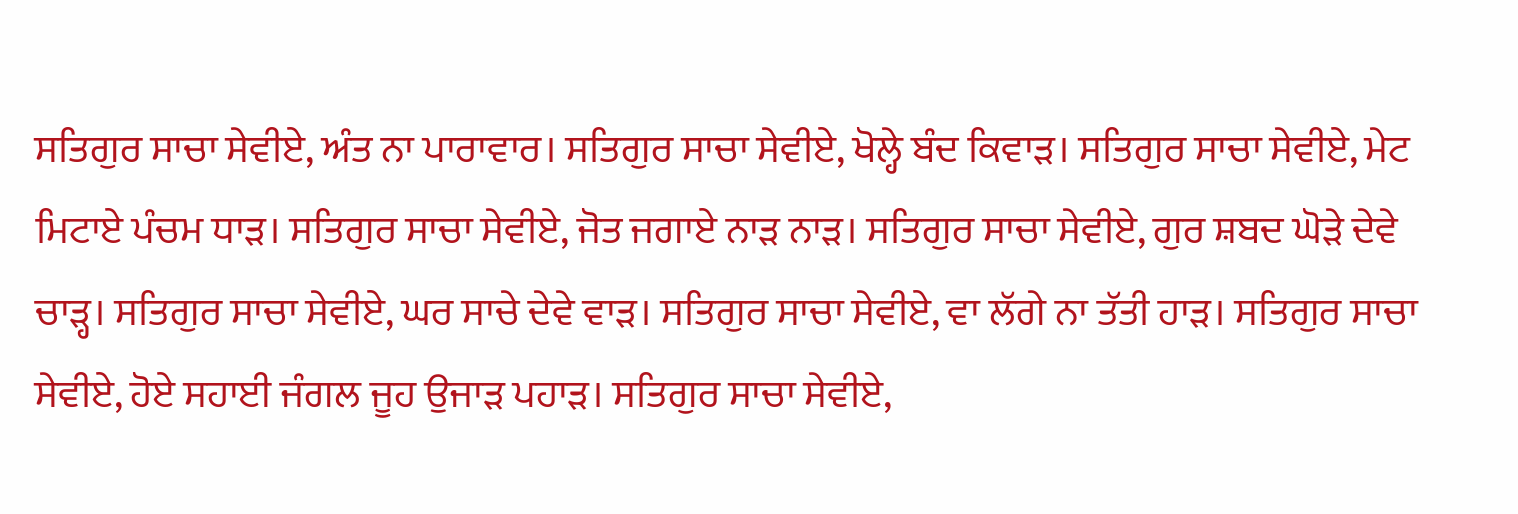ਸਤਿਗੁਰ ਸਾਚਾ ਸੇਵੀਏ, ਅੰਤ ਨਾ ਪਾਰਾਵਾਰ। ਸਤਿਗੁਰ ਸਾਚਾ ਸੇਵੀਏ, ਖੋਲ੍ਹੇ ਬੰਦ ਕਿਵਾੜ। ਸਤਿਗੁਰ ਸਾਚਾ ਸੇਵੀਏ, ਮੇਟ ਮਿਟਾਏ ਪੰਚਮ ਧਾੜ। ਸਤਿਗੁਰ ਸਾਚਾ ਸੇਵੀਏ, ਜੋਤ ਜਗਾਏ ਨਾੜ ਨਾੜ। ਸਤਿਗੁਰ ਸਾਚਾ ਸੇਵੀਏ, ਗੁਰ ਸ਼ਬਦ ਘੋੜੇ ਦੇਵੇ ਚਾੜ੍ਹ। ਸਤਿਗੁਰ ਸਾਚਾ ਸੇਵੀਏ, ਘਰ ਸਾਚੇ ਦੇਵੇ ਵਾੜ। ਸਤਿਗੁਰ ਸਾਚਾ ਸੇਵੀਏ, ਵਾ ਲੱਗੇ ਨਾ ਤੱਤੀ ਹਾੜ। ਸਤਿਗੁਰ ਸਾਚਾ ਸੇਵੀਏ, ਹੋਏ ਸਹਾਈ ਜੰਗਲ ਜੂਹ ਉਜਾੜ ਪਹਾੜ। ਸਤਿਗੁਰ ਸਾਚਾ ਸੇਵੀਏ,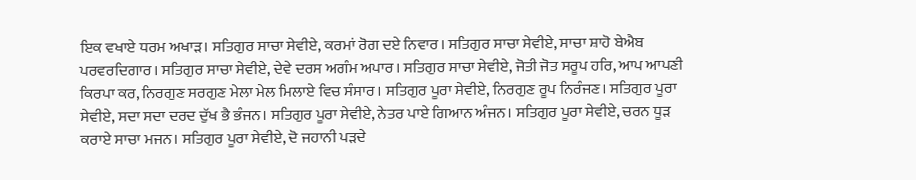ਇਕ ਵਖਾਏ ਧਰਮ ਅਖਾੜ। ਸਤਿਗੁਰ ਸਾਚਾ ਸੇਵੀਏ, ਕਰਮਾਂ ਰੋਗ ਦਏ ਨਿਵਾਰ। ਸਤਿਗੁਰ ਸਾਚਾ ਸੇਵੀਏ, ਸਾਚਾ ਸ਼ਾਹੋ ਬੇਐਬ ਪਰਵਰਦਿਗਾਰ। ਸਤਿਗੁਰ ਸਾਚਾ ਸੇਵੀਏ, ਦੇਵੇ ਦਰਸ ਅਗੰਮ ਅਪਾਰ। ਸਤਿਗੁਰ ਸਾਚਾ ਸੇਵੀਏ, ਜੋਤੀ ਜੋਤ ਸਰੂਪ ਹਰਿ, ਆਪ ਆਪਣੀ ਕਿਰਪਾ ਕਰ, ਨਿਰਗੁਣ ਸਰਗੁਣ ਮੇਲਾ ਮੇਲ ਮਿਲਾਏ ਵਿਚ ਸੰਸਾਰ। ਸਤਿਗੁਰ ਪੂਰਾ ਸੇਵੀਏ, ਨਿਰਗੁਣ ਰੂਪ ਨਿਰੰਜਣ। ਸਤਿਗੁਰ ਪੂਰਾ ਸੇਵੀਏ, ਸਦਾ ਸਦਾ ਦਰਦ ਦੁੱਖ ਭੈ ਭੰਜਨ। ਸਤਿਗੁਰ ਪੂਰਾ ਸੇਵੀਏ, ਨੇਤਰ ਪਾਏ ਗਿਆਨ ਅੰਜਨ। ਸਤਿਗੁਰ ਪੂਰਾ ਸੇਵੀਏ, ਚਰਨ ਧੂੜ ਕਰਾਏ ਸਾਚਾ ਮਜਨ। ਸਤਿਗੁਰ ਪੂਰਾ ਸੇਵੀਏ, ਦੋ ਜਹਾਨੀ ਪੜਦੇ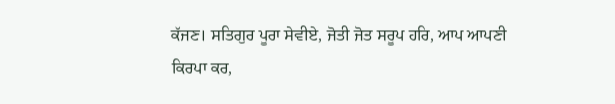ਕੱਜਣ। ਸਤਿਗੁਰ ਪੂਰਾ ਸੇਵੀਏ, ਜੋਤੀ ਜੋਤ ਸਰੂਪ ਹਰਿ, ਆਪ ਆਪਣੀ ਕਿਰਪਾ ਕਰ,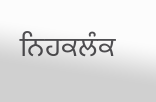ਨਿਹਕਲੰਕ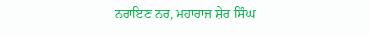ਨਰਾਇਣ ਨਰ, ਮਹਾਰਾਜ ਸ਼ੇਰ ਸਿੰਘ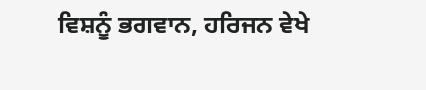ਵਿਸ਼ਨੂੰ ਭਗਵਾਨ, ਹਰਿਜਨ ਵੇਖੇ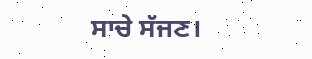ਸਾਚੇ ਸੱਜਣ।